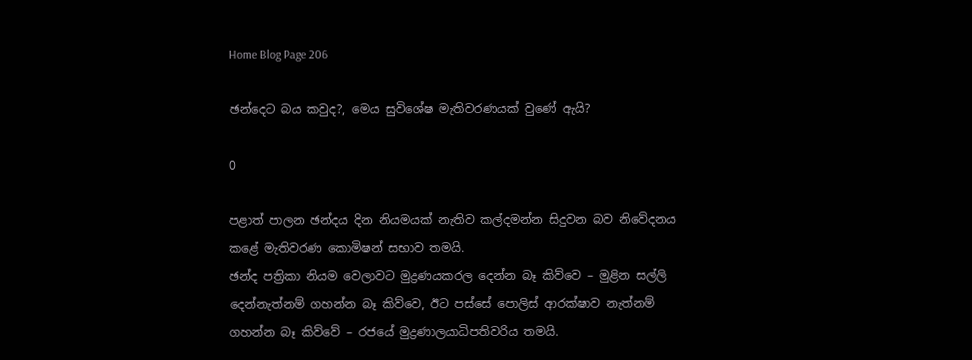Home Blog Page 206

ඡන්දෙට බය කවුද?, මෙය සුවිශේෂ මැතිවරණයක් වුණේ ඇයි?

0

පළාත් පාලන ඡන්දය දින නියමයක් නැතිව කල්දමන්න සිදුවන බව නිවේදනය කළේ මැතිවරණ කොමිෂන් සභාව තමයි.
ඡන්ද පත්‍රිකා නියම වෙලාවට මුද්‍රණයකරල දෙන්න බෑ කිව්වෙ – මුළින සල්ලි දෙන්නැත්නම් ගහන්න බෑ කිව්වෙ, ඊට පස්සේ පොලිස් ආරක්ෂාව නැත්නම් ගහන්න බෑ කිව්වේ – රජයේ මුද්‍රණාලයාධිපතිවරිය තමයි.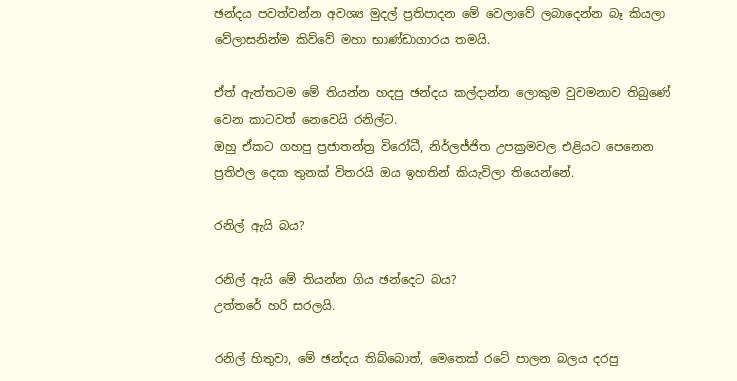ඡන්දය පවත්වන්න අවශ්‍ය මුදල් ප්‍රතිපාදන මේ වෙලාවේ ලබාදෙන්න බෑ කියලා වේලාසනින්ම කිව්වේ මහා භාණ්ඩාගාරය තමයි.

ඒත් ඇත්තටම මේ තියන්න හදපු ඡන්දය කල්දාන්න ලොකුම වුවමනාව තිබුණේ වෙන කාටවත් නෙවෙයි රනිල්ට.
ඔහු ඒකට ගහපු ප්‍රජාතන්ත්‍ර විරෝධී, නිර්ලජ්ජිත උපක්‍රමවල එළියට පෙනෙන ප්‍රතිඵල දෙක තුනක් විතරයි ඔය ඉහතින් කියැවිලා තියෙන්නේ.

රනිල් ඇයි බය?

රනිල් ඇයි මේ තියන්න ගිය ඡන්දෙට බය?
උත්තරේ හරි සරලයි.

රනිල් හිතුවා, මේ ඡන්දය තිබ්බොත්, මෙතෙක් රටේ පාලන බලය දරපු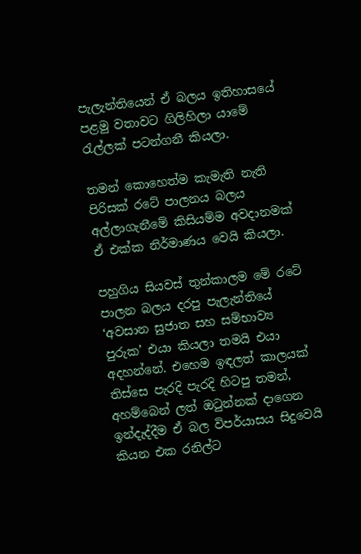පැලැන්තියෙන් ඒ බලය ඉතිහාසයේ පළමු වතාවට ගිලිහිලා යාමේ රැල්ලක් පටන්ගනී කියලා.

තමන් කොහෙත්ම කැමැති නැති පිරිසක් රටේ පාලනය බලය අල්ලාගැනීමේ කිසියම්ම අවදානමක් ඒ එක්ක නිර්මාණය වෙයි කියලා.

පහුගිය සියවස් තුන්කාලම මේ රටේ පාලන බලය දරපු පැලැන්තියේ ‘අවසාන සුජාත සහ සම්භාව්‍ය පුරුක’ එයා කියලා තමයි එයා අදහන්නේ. එහෙම ඉඳලත් කාලයක් තිස්සෙ පැරදි පැරදි හිටපු තමන්, අහම්බෙන් ලත් ඔටුන්නක් දාගෙන ඉන්දැද්දීම ඒ බල විපර්යාසය සිදුවෙයි කියන එක රනිල්ට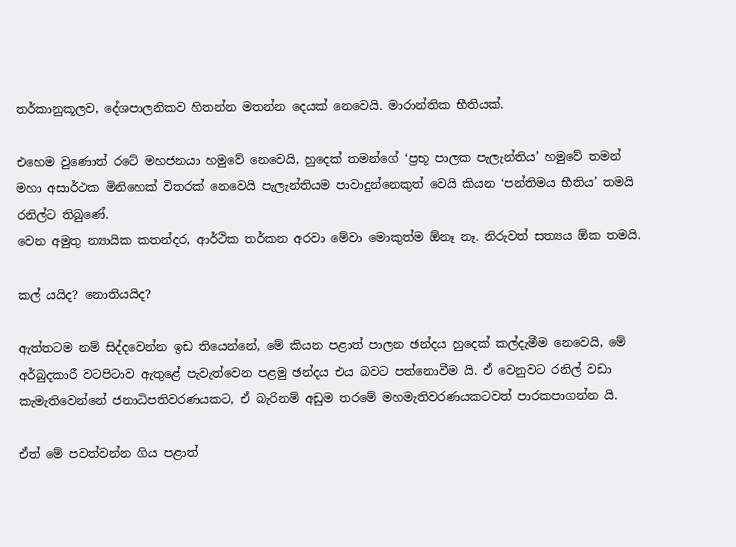තර්කානුකූලව, දේශපාලනිකව හිතන්න මතන්න දෙයක් නෙවෙයි. මාරාන්තික භීතියක්‍.

එහෙම වුණොත් රටේ මහජනයා හමුවේ නෙවෙයි, හුදෙක් තමන්ගේ ‘ප්‍රභූ පාලක පැලැන්තිය’ හමුවේ තමන් මහා අසාර්ථක මිනිහෙක් විතරක් නෙවෙයි පැලැන්තියම පාවාදුන්නෙකුත් වෙයි කියන ‘පන්තිමය භීතිය’ තමයි රනිල්ට තිබුණේ.
වෙන අමුතු න්‍යායික කතන්දර, ආර්ථික තර්කන අරවා මේවා මොකුත්ම ඕනෑ නෑ. නිරුවත් සත්‍යය ඕක තමයි.

කල් යයිද? නොතියයිද?

ඇත්තටම නම් සිද්දවෙන්න ඉඩ තියෙන්නේ, මේ කියන පළාත් පාලන ඡන්දය හුදෙක් කල්දැමීම නෙවෙයි, මේ අර්බුදකාරී වටපිටාව ඇතුළේ පැවැත්වෙන පළමු ඡන්දය එය බවට පත්නොවීම යි. ඒ වෙනුවට රනිල් වඩා කැමැතිවෙන්නේ ජනාධිපතිවරණයකට, ඒ බැරිනම් අඩුම තරමේ මහමැතිවරණයකටවත් පාරකපාගන්න යි.

ඒත් මේ පවත්වන්න ගිය පළාත්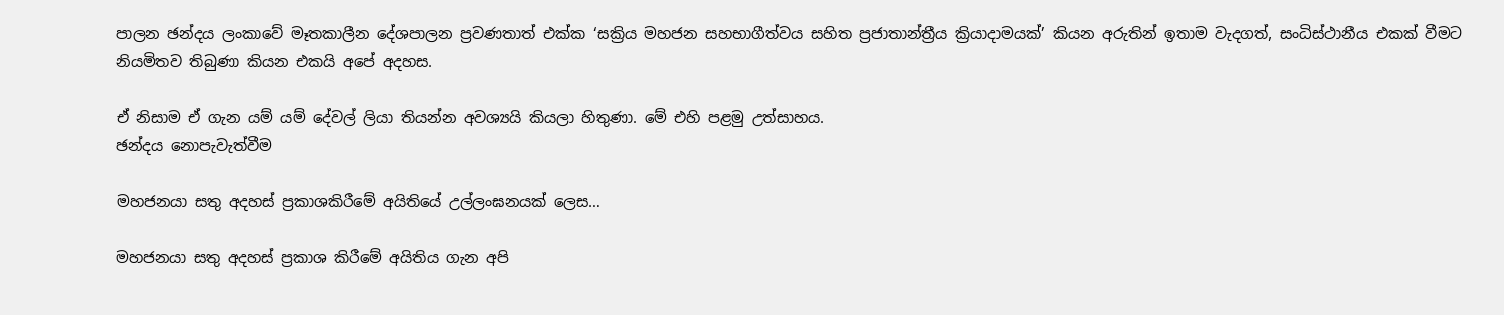පාලන ඡන්දය ලංකාවේ මෑතකාලීන දේශපාලන ප්‍රවණතාත් එක්ක ‘සක්‍රිය මහජන සහභාගීත්වය සහිත ප්‍රජාතාන්ත්‍රීය ක්‍රියාදාමයක්’ කියන අරුතින් ඉතාම වැදගත්, සංධිස්ථානීය එකක් වීමට නියමිතව තිබුණා කියන එකයි අපේ අදහස.

ඒ නිසාම ඒ ගැන යම් යම් දේවල් ලියා තියන්න අවශ්‍යයි කියලා හිතුණා. මේ එහි පළමු උත්සාහය.
ඡන්දය නොපැවැත්වීම

මහජනයා සතු අදහස් ප්‍රකාශකිරීමේ අයිතියේ උල්ලංඝනයක් ලෙස…

මහජනයා සතු අදහස් ප්‍රකාශ කිරීමේ අයිතිය ගැන අපි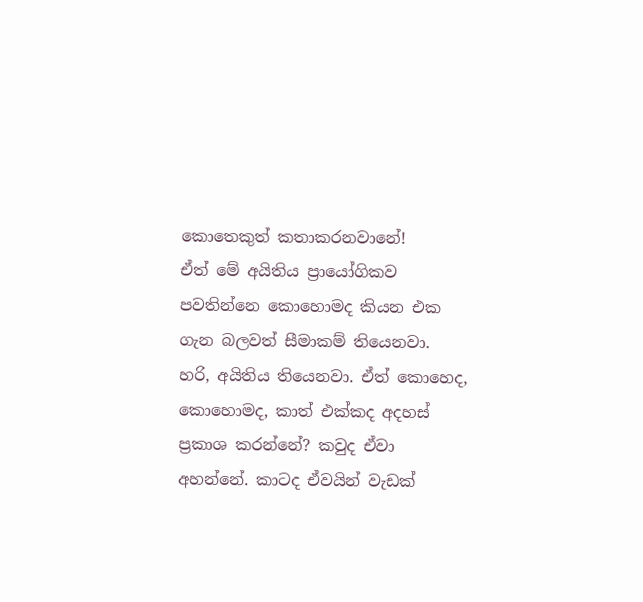කොතෙකුත් කතාකරනවානේ!
ඒත් මේ අයිතිය ප්‍රායෝගිකව පවතින්නෙ කොහොමද කියන එක ගැන බලවත් සීමාකම් තියෙනවා.
හරි, අයිතිය තියෙනවා. ඒත් කොහෙද, කොහොමද, කාත් එක්කද අදහස් ප්‍රකාශ කරන්නේ? කවුද ඒවා අහන්නේ. කාටද ඒවයින් වැඩක්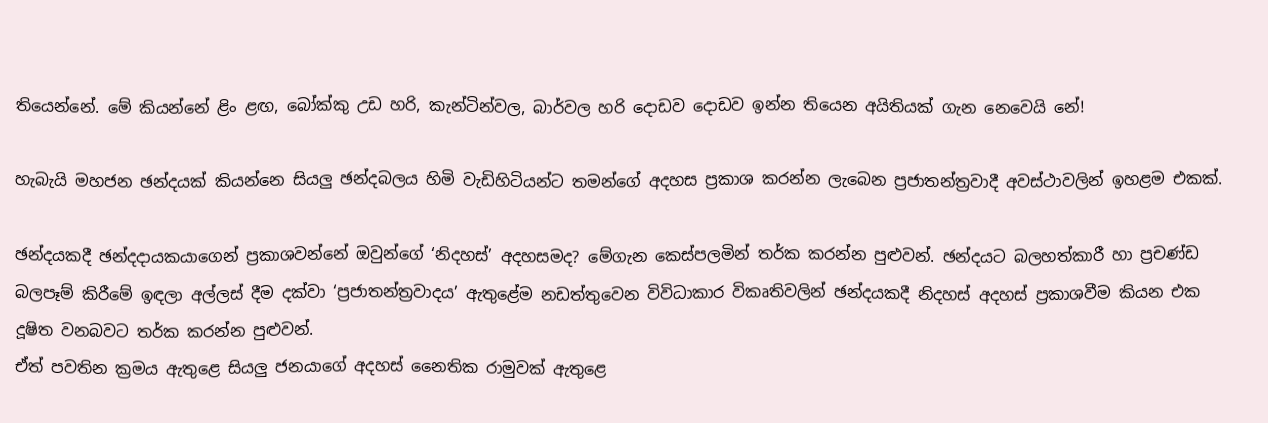තියෙන්නේ. මේ කියන්නේ ළිං ළඟ, බෝක්කු උඩ හරි, කැන්ටින්වල, බාර්වල හරි දොඩව දොඩව ඉන්න තියෙන අයිතියක් ගැන නෙවෙයි නේ!

හැබැයි මහජන ඡන්දයක් කියන්නෙ සියලු ඡන්දබලය හිමි වැඩිහිටියන්ට තමන්ගේ අදහස ප්‍රකාශ කරන්න ලැබෙන ප්‍රජාතන්ත්‍රවාදී අවස්ථාවලින් ඉහළම එකක්.

ඡන්දයකදී ඡන්දදායකයාගෙන් ප්‍රකාශවන්නේ ඔවුන්ගේ ‘නිදහස්’ අදහසමද? මේගැන කෙස්පලමින් තර්ක කරන්න පුළුවන්. ඡන්දයට බලහත්කාරී හා ප්‍රචණ්ඩ බලපෑම් කිරීමේ ඉඳලා අල්ලස් දීම දක්වා ‘ප්‍රජාතන්ත්‍රවාදය’ ඇතුළේම නඩත්තුවෙන විවිධාකාර විකෘතිවලින් ඡන්දයකදී නිදහස් අදහස් ප්‍රකාශවීම කියන එක දූෂිත වනබවට තර්ක කරන්න පුළුවන්.
ඒත් පවතින ක්‍රමය ඇතුළෙ සියලු ජනයාගේ අදහස් නෛතික රාමුවක් ඇතුළෙ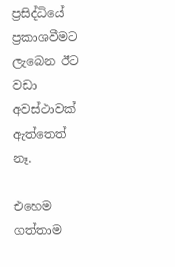ප්‍රසිද්ධියේ ප්‍රකාශවීමට ලැබෙන ඊට වඩා අවස්ථාවක් ඇත්තෙත් නෑ.

එහෙම ගත්තාම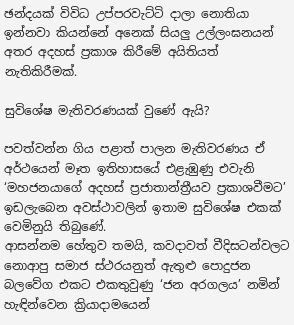ඡන්දයක් විවිධ උප්පරවැට්ටි දාලා නොතියා ඉන්නවා කියන්නේ අනෙක් සියලු උල්ලංඝනයන් අතර අදහස් ප්‍රකාශ කිරීමේ අයිතියත් නැතිකිරීමක්.

සුවිශේෂ මැතිවරණයක් වුණේ ඇයි?

පවත්වන්න ගිය පළාත් පාලන මැතිවරණය ඒ අර්ථයෙන් මෑත ඉතිහාසයේ එළැඹුණු එවැනි ‘මහජනයාගේ අදහස් ප්‍රජාතාන්ත්‍රීයව ප්‍රකාශවීමට’ ඉඩලැබෙන අවස්ථාවලින් ඉතාම සුවිශේෂ එකක් වෙමිනුයි තිබුණේ.
ආසන්නම හේතුව තමයි, කවදාවත් වීදිසටන්වලට නොආපු සමාජ ස්ථරයනුත් ඇතුළු පොදුජන බලවේග එකට එකතුවුණු ‘ජන අරගලය’ නමින් හැඳින්වෙන ක්‍රියාදාමයෙන්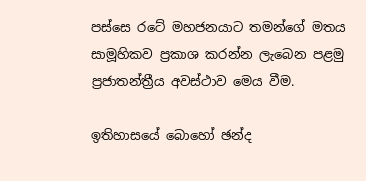පස්සෙ රටේ මහජනයාට තමන්ගේ මතය සාමූහිකව ප්‍රකාශ කරන්න ලැබෙන පළමු ප්‍රජාතන්ත්‍රීය අවස්ථාව මෙය වීම.

ඉතිහාසයේ බොහෝ ඡන්ද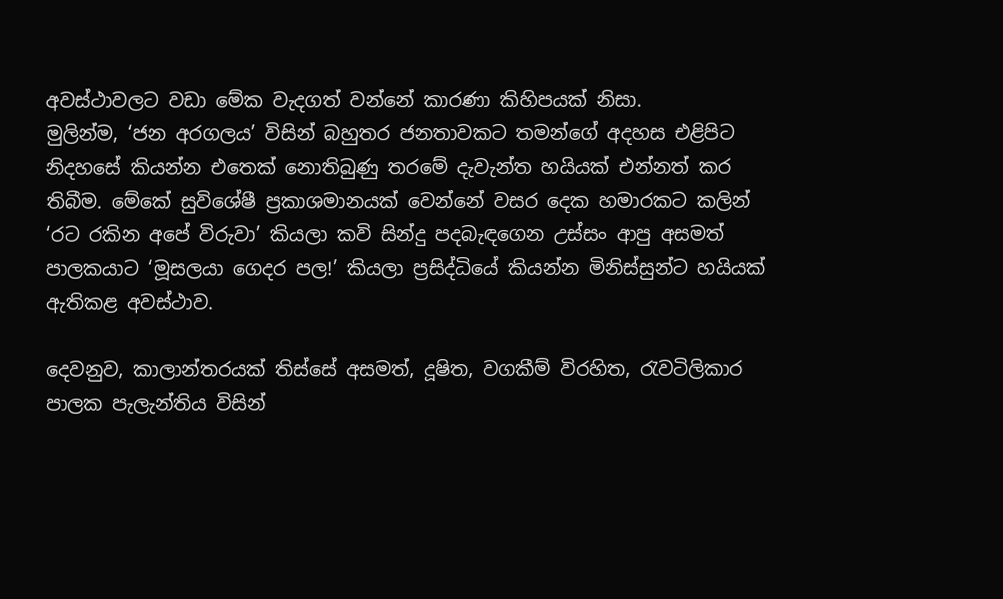අවස්ථාවලට වඩා මේක වැදගත් වන්නේ කාරණා කිහිපයක් නිසා.
මුලින්ම, ‘ජන අරගලය’ විසින් බහුතර ජනතාවකට තමන්ගේ අදහස එළිපිට නිදහසේ කියන්න එතෙක් නොතිබුණු තරමේ දැවැන්ත හයියක් එන්නත් කර තිබීම. මේකේ සුවිශේෂී ප්‍රකාශමානයක් වෙන්නේ වසර දෙක හමාරකට කලින් ‘රට රකින අපේ විරුවා’ කියලා කවි සින්දු පදබැඳගෙන උස්සං ආපු අසමත් පාලකයාට ‘මූසලයා ගෙදර පල!’ කියලා ප්‍රසිද්ධියේ කියන්න මිනිස්සුන්ට හයියක් ඇතිකළ අවස්ථාව.

දෙවනුව, කාලාන්තරයක් තිස්සේ අසමත්, දූෂිත, වගකීම් විරහිත, රැවටිලිකාර පාලක පැලැන්තිය විසින්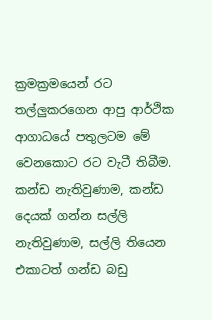ක්‍රමක්‍රමයෙන් රට තල්ලුකරගෙන ආපු ආර්ථික ආගාධයේ පතුලටම මේ වෙනකොට රට වැටී තිබීම. කන්ඩ නැතිවුණාම, කන්ඩ දෙයක් ගන්න සල්ලි නැතිවුණාම, සල්ලි තියෙන එකාටත් ගන්ඩ බඩු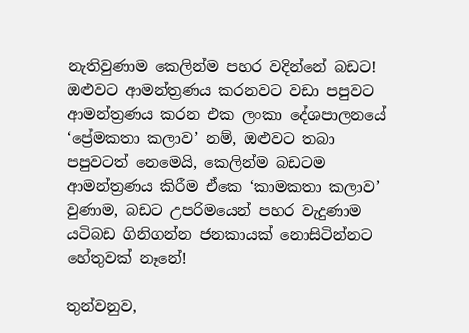නැතිවුණාම කෙලින්ම පහර වදින්නේ බඩට!
ඔළුවට ආමන්ත්‍රණය කරනවට වඩා පපුවට ආමන්ත්‍රණය කරන එක ලංකා දේශපාලනයේ ‘ප්‍රේමකතා කලාව’ නම්, ඔළුවට තබා පපුවටත් නෙමෙයි, කෙලින්ම බඩටම ආමන්ත්‍රණය කිරීම ඒකෙ ‘කාමකතා කලාව’ වුණාම, බඩට උපරිමයෙන් පහර වැදුණාම යටිබඩ ගිනිගන්න ජනකායක් නොසිටින්නට හේතුවක් නෑනේ!

තුන්වනුව,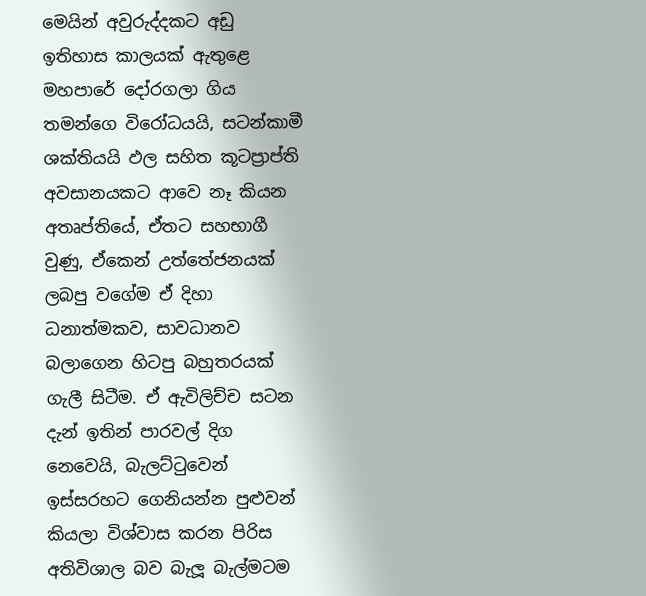මෙයින් අවුරුද්දකට අඩු ඉතිහාස කාලයක් ඇතුළෙ මහපාරේ දෝරගලා ගිය තමන්ගෙ විරෝධයයි, සටන්කාමී ශක්තියයි ඵල සහිත කූටප්‍රාප්ති අවසානයකට ආවෙ නෑ කියන අතෘප්තියේ, ඒතට සහභාගී වුණු, ඒකෙන් උත්තේජනයක් ලබපු වගේම ඒ දිහා ධනාත්මකව, සාවධානව බලාගෙන හිටපු බහුතරයක් ගැලී සිටීම. ඒ ඇවිලිච්ච සටන දැන් ඉතින් පාරවල් දිග නෙවෙයි, බැලට්ටුවෙන් ඉස්සරහට ගෙනියන්න පුළුවන් කියලා විශ්වාස කරන පිරිස අතිවිශාල බව බැලූ බැල්මටම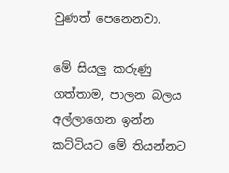වුණත් පෙනෙනවා.

මේ සියලු කරුණු ගත්තාම, පාලන බලය අල්ලාගෙන ඉන්න කට්ටියට මේ තියන්නට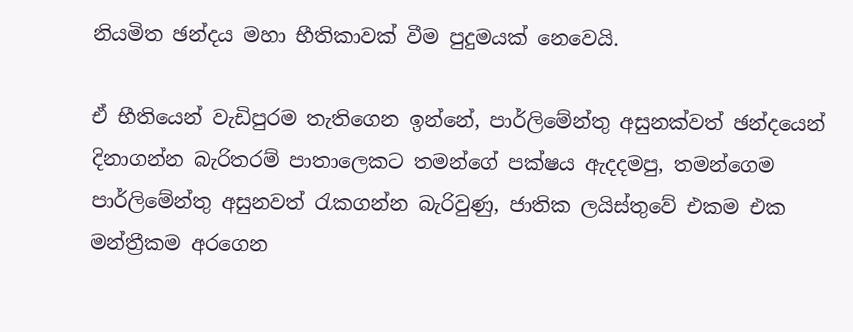නියමිත ඡන්දය මහා භීතිකාවක් වීම පුදුමයක් නෙවෙයි.

ඒ භීතියෙන් වැඩිපුරම තැතිගෙන ඉන්නේ, පාර්ලිමේන්තු අසුනක්වත් ඡන්දයෙන් දිනාගන්න බැරිතරම් පාතාලෙකට තමන්ගේ පක්ෂය ඇදදමපු, තමන්ගෙම පාර්ලිමේන්තු අසුනවත් රැකගන්න බැරිවුණු, ජාතික ලයිස්තුවේ එකම එක මන්ත්‍රීකම අරගෙන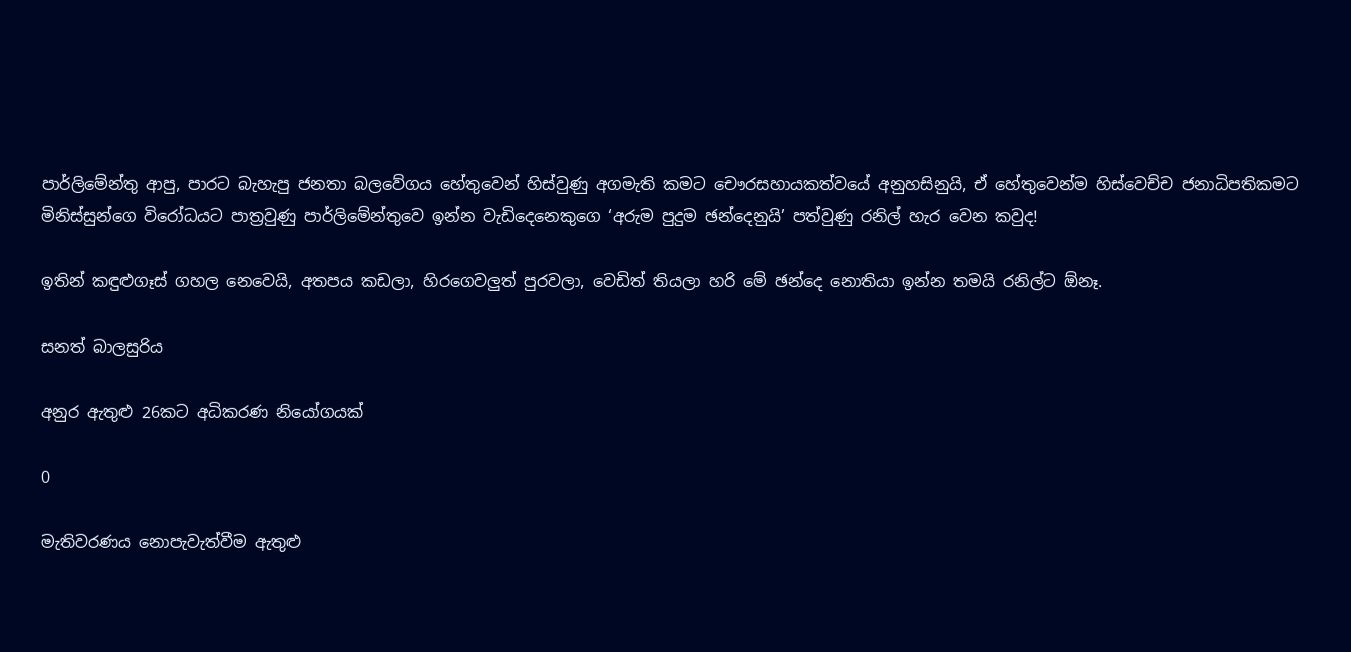පාර්ලිමේන්තු ආපු, පාරට බැහැපු ජනතා බලවේගය හේතුවෙන් හිස්වුණු අගමැති කමට චෞරසහායකත්වයේ අනුහසිනුයි, ඒ හේතුවෙන්ම හිස්වෙච්ච ජනාධිපතිකමට මිනිස්සුන්ගෙ විරෝධයට පාත්‍රවුණු පාර්ලිමේන්තුවෙ ඉන්න වැඩිදෙනෙකුගෙ ‘අරුම පුදුම ඡන්දෙනුයි’ පත්වුණු රනිල් හැර වෙන කවුද!

ඉතින් කඳුළුගෑස් ගහල නෙවෙයි, අතපය කඩලා, හිරගෙවලුත් පුරවලා, වෙඩිත් තියලා හරි මේ ඡන්දෙ නොතියා ඉන්න තමයි රනිල්ට ඕනෑ‍.

සනත් බාලසුරිය

අනුර ඇතුළු 26කට අධිකරණ නියෝගයක්

0

මැතිවරණය නොපැවැත්වීම ඇතුළු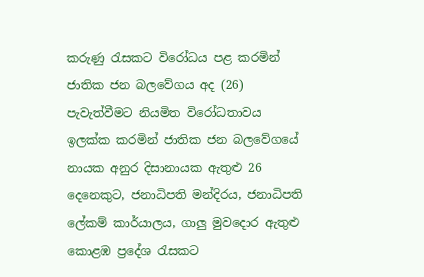කරුණු රැසකට විරෝධය පළ කරමින් ජාතික ජන බලවේගය අද (26) පැවැත්වීමට නියමිත විරෝධතාවය ඉලක්ක කරමින් ජාතික ජන බලවේගයේ නායක අනුර දිසානායක ඇතුළු 26 දෙනෙකුට, ජනාධිපති මන්දිරය, ජනාධිපති ලේකම් කාර්යාලය, ගාලු මුවදොර ඇතුළු කොළඹ ප්‍රදේශ රැසකට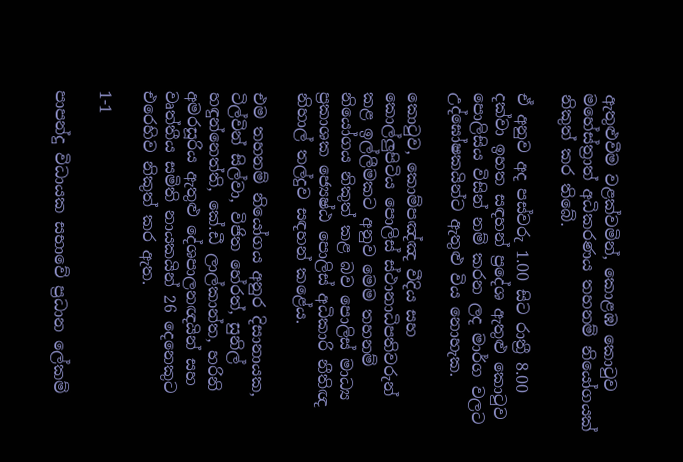ඇතුළුවීම වළක්වමින්, කොළඹ කොටුව මහේස්ත්‍රාත් අධිකරණය තහනම් නියෝගයක් නිකුත් කර තිබේ.

ඒ අනුව අද පස්වරු 1.00 සිට රාත්‍රී 8.00 දක්වා ඉහත සඳහන් ප්‍රදේශ ඇතුළු කොටුව පොලිසිය විසින් නම් කරන ලද මාර්ග වලට උද්ඝෝෂකයින්ට ඇතුළු විය නොහැක.

කොටුව, කොම්පඤ්ඤ වීදිය සහ කොල්ලුපිටිය පොලිස් ස්ථානාධිපතිවරුන් කළ ඉල්ලීමකට අනුව මෙම තහනම් නියෝගය නිකුත් කළ බව පොලිස් මාධ්‍ය ප්‍රකාශක ජ්‍යෙෂ්ඨ පොලිස් අධිකාරි නීතිඥ නිහාල් තල්දුව සඳහන් කළේය.

එම තහනම් නියෝගය අනුර දිසානායක, ටිල්වින් සිල්වා, විජිත හේරත්, සුනිල් හඳුන්නෙත්ති, කේ.ඩී ලාල්කාන්ත, හරිනි අමරසූරිය ඇතුළු දේශපාලනඥයින් සහ වෘත්තීය සමිති නායකයින් 26 දෙනෙකුට එරෙහිව නිකුත් කර ඇත.

1-1

පාපන්දු විධායක සභාවේ ප්‍රධාන ලේකම්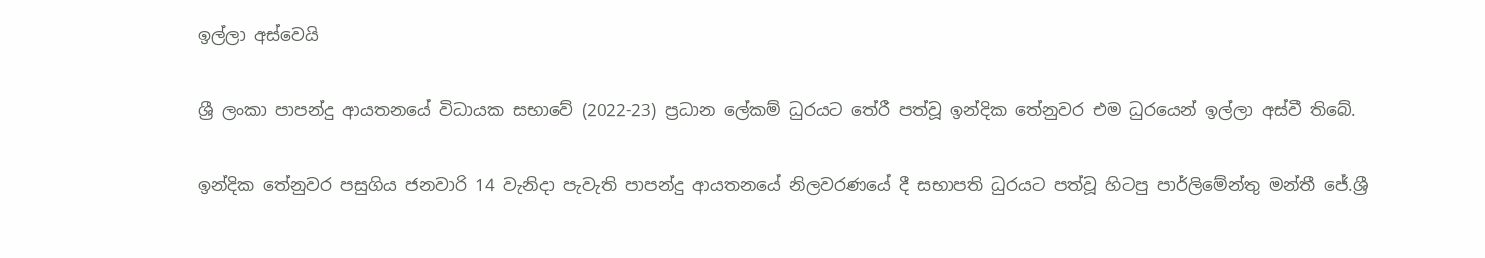ඉල්ලා අස්වෙයි

ශ්‍රී ලංකා පාපන්දු ආයතනයේ විධායක සභාවේ (2022-23) ප්‍රධාන ලේකම් ධුරයට තේරී පත්වූ ඉන්දික තේනුවර එම ධුරයෙන් ඉල්ලා අස්වී තිබේ.

ඉන්දික තේනුවර පසුගිය ජනවාරි 14 වැනිදා පැවැති පාපන්දු ආයතනයේ නිලවරණයේ දී සභාපති ධුරයට පත්වූ හිටපු පාර්ලිමේන්තු මන්තී ජේ.ශ්‍රී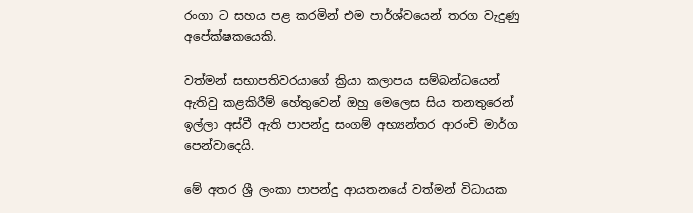රංගා ට සහය පළ කරමින් එම පාර්ශ්වයෙන් තරග වැදුණු අපේක්ෂකයෙකි.

වත්මන් සභාපතිවරයාගේ ක්‍රියා කලාපය සම්බන්ධයෙන් ඇතිවු කළකිරීම් හේතුවෙන් ඔහු මෙලෙස සිය තනතුරෙන් ඉල්ලා අස්වී ඇති පාපන්දු සංගම් අභ්‍යන්තර ආරංචි මාර්ග පෙන්වාදෙයි.

මේ අතර ශ්‍රී ලංකා පාපන්දු ආයතනයේ වත්මන් විධායක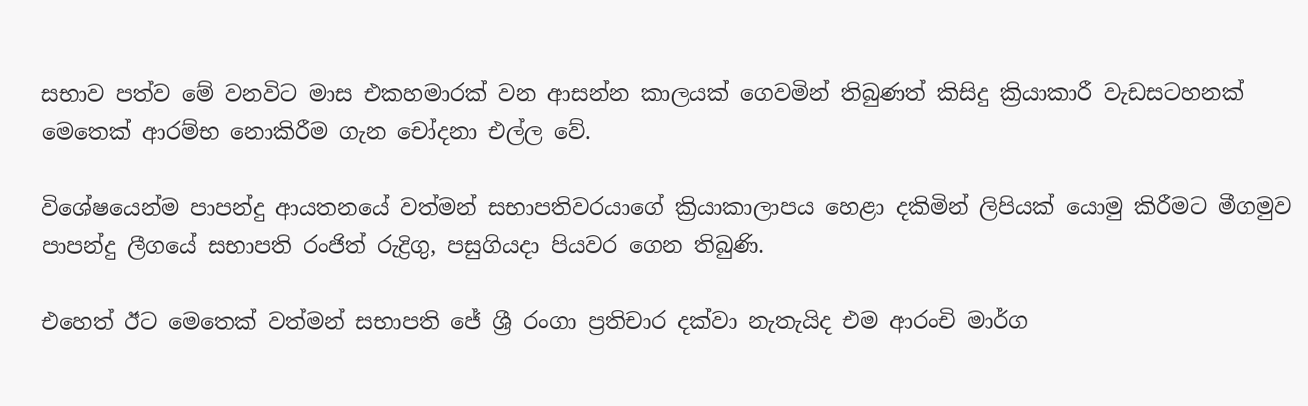සභාව පත්ව මේ වනවිට මාස එකහමාරක් වන ආසන්න කාලයක් ගෙවමින් තිබුණත් කිසිදු ක්‍රියාකාරී වැඩසටහනක් මෙතෙක් ආරම්භ නොකිරීම ගැන චෝදනා එල්ල වේ.

විශේෂයෙන්ම පාපන්දු ආයතනයේ වත්මන් සභාපතිවරයාගේ ක්‍රියාකාලාපය හෙළා දකිමින් ලිපියක් යොමු කිරීමට මීගමුව පාපන්දු ලීගයේ සභාපති රංජිත් රුද්‍රිගු, පසුගියදා පියවර ගෙන තිබුණි.

එහෙත් ඊට මෙතෙක් වත්මන් සභාපති ජේ ශ්‍රී රංගා ප්‍රතිචාර දක්වා නැතැයිද එම ආරංචි මාර්ග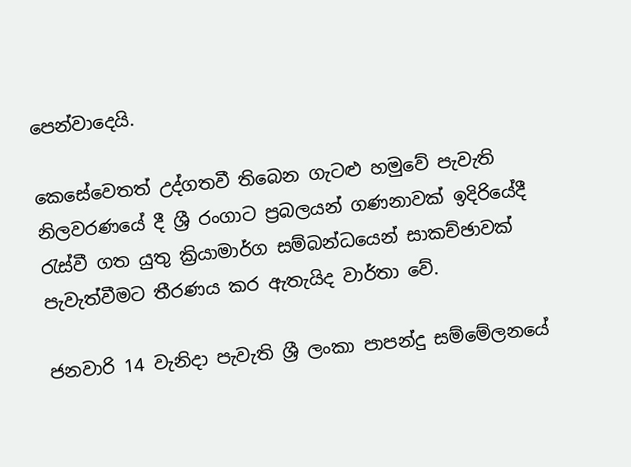පෙන්වාදෙයි.

කෙසේවෙතත් උද්ගතවී තිබෙන ගැටළු හමුවේ පැවැති නිලවරණයේ දී ශ්‍රී රංගාට ප්‍රබලයන් ගණනාවක් ඉදිරියේදී රැස්වී ගත යුතු ක්‍රියාමාර්ග සම්බන්ධයෙන් සාකච්ඡාවක් පැවැත්වීමට තීරණය කර ඇතැයිද වාර්තා වේ.

ජනවාරි 14 වැනිදා පැවැති ශ්‍රී ලංකා පාපන්දු සම්මේලනයේ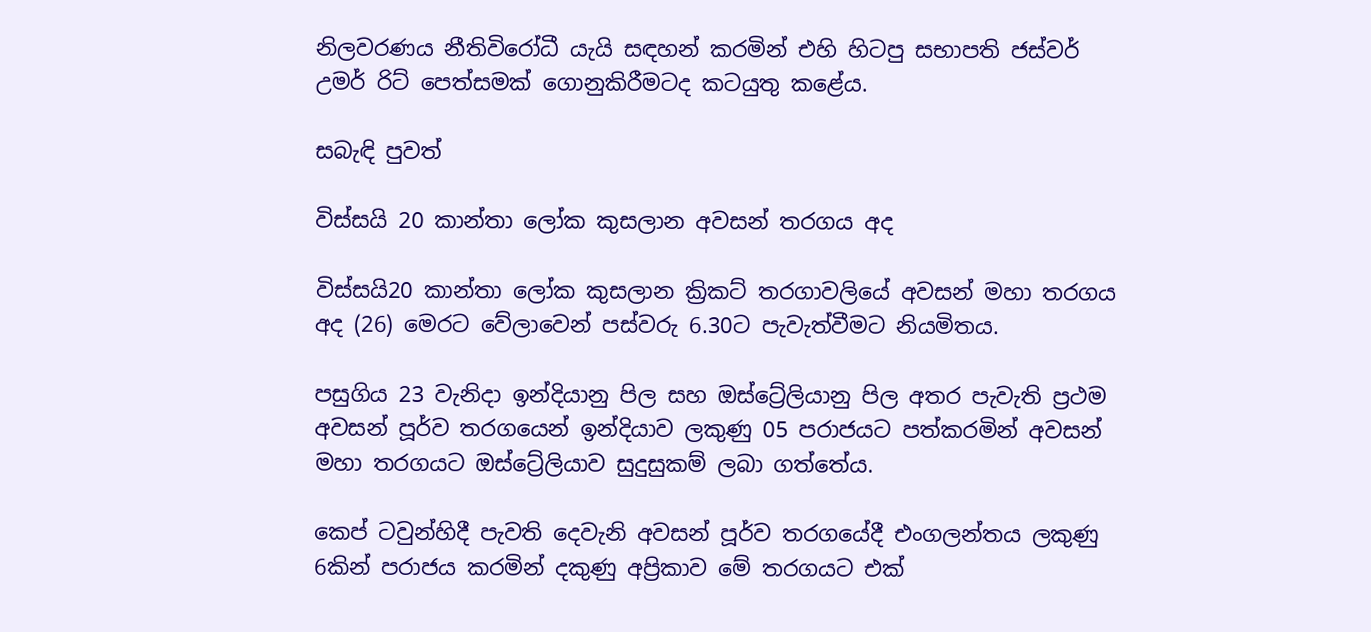නිලවරණය නීතිවිරෝධී යැයි සඳහන් කරමින් එහි හිටපු සභාපති ජස්වර් උමර් රිට් පෙත්සමක් ගොනුකිරීමටද කටයුතු කළේය.

සබැඳි පුවත්

විස්සයි 20 කාන්තා ලෝක කුසලාන අවසන් තරගය අද

විස්සයි20 කාන්තා ලෝක කුසලාන ක්‍රිකට් තරගාවලියේ අවසන් මහා තරගය අද (26) මෙරට වේලාවෙන් පස්වරු 6.30ට පැවැත්වීමට නියමිතය.

පසුගිය 23 වැනිදා ඉන්දියානු පිල සහ ඔස්ට්‍රේලියානු පිල අතර පැවැති ප්‍රථම අවසන් පූර්ව තරගයෙන් ඉන්දියාව ලකුණු 05 පරාජයට පත්කරමින් අවසන් මහා තරගයට ඔස්ට්‍රේලියාව සුදුසුකම් ලබා ගත්තේය.

කෙප් ටවුන්හිදී පැවති දෙවැනි අවසන් පූර්ව තරගයේදී එංගලන්තය ලකුණු 6කින් පරාජය කරමින් දකුණු අප්‍රිකාව මේ තරගයට එක්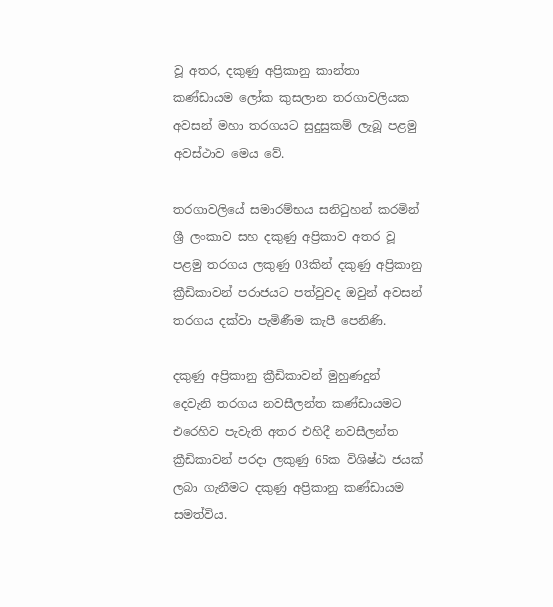වූ අතර, දකුණු අප්‍රිකානු කාන්තා කණ්ඩායම ලෝක කුසලාන තරගාවලියක අවසන් මහා තරගයට සුදුසුකම් ලැබූ පළමු අවස්ථාව මෙය වේ.

තරගාවලියේ සමාරම්භය සනිටුහන් කරමින් ශ්‍රී ලංකාව සහ දකුණු අප්‍රිකාව අතර වූ පළමු තරගය ලකුණු 03කින් දකුණු අප්‍රිකානු ක්‍රීඩිකාවන් පරාජයට පත්වුවද ඔවුන් අවසන් තරගය දක්වා පැමිණීම කැපී පෙනිණි.

දකුණු අප්‍රිකානු ක්‍රීඩිකාවන් මුහුණදුන් දෙවැනි තරගය නවසීලන්ත කණ්ඩායමට එරෙහිව පැවැති අතර එහිදී නවසීලන්ත ක්‍රීඩිකාවන් පරදා ලකුණු 65ක විශිෂ්ඨ ජයක් ලබා ගැනීමට දකුණු අප්‍රිකානු කණ්ඩායම සමත්විය.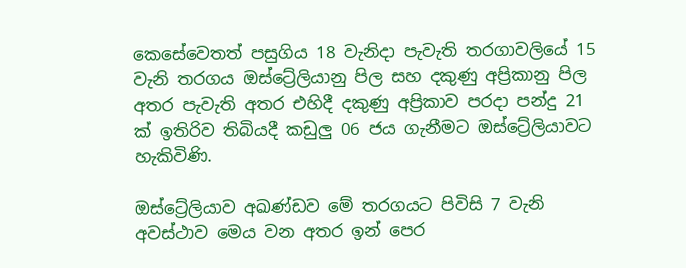කෙසේවෙතත් පසුගිය 18 වැනිදා පැවැති තරගාවලියේ 15 වැනි තරගය ඔස්ට්‍රේලියානු පිල සහ දකුණු අප්‍රිකානු පිල අතර පැවැති අතර එහිදී දකුණු අප්‍රිකාව පරදා පන්දු 21 ක් ඉතිරිව තිබියදී කඩුලු 06 ජය ගැනීමට ඔස්ට්‍රේලියාවට හැකිවිණි.

ඔස්ට්‍රේලියාව අඛණ්ඩව මේ තරගයට පිවිසි 7 වැනි අවස්ථාව මෙය වන අතර ඉන් පෙර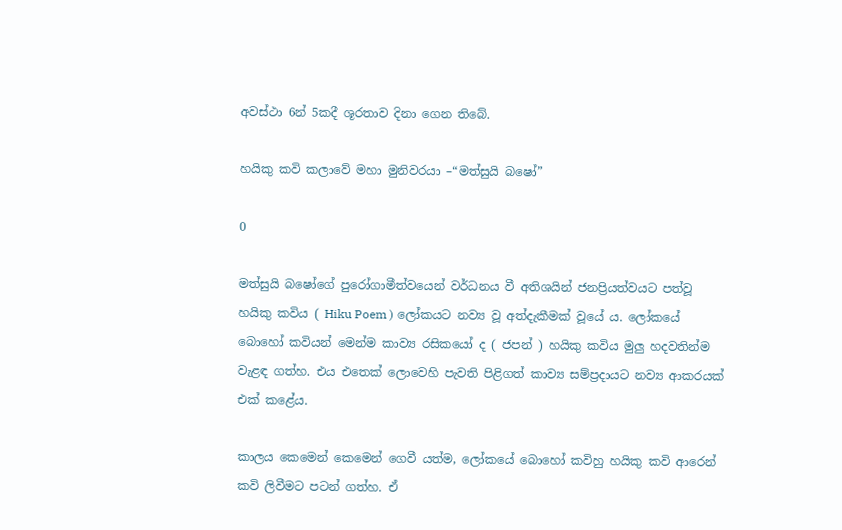අවස්ථා 6න් 5කදී ශූරතාව දිනා ගෙන තිබේ.

හයිකු කවි කලාවේ මහා මුනිවරයා –“මත්සුයි බෂෝ”

0

මත්සුයි බෂෝගේ පුරෝගාමීත්වයෙන් වර්ධනය වී අතිශයින් ජනප්‍රියත්වයට පත්වූ හයිකු කවිය ( Hiku Poem ) ලෝකයට නව්‍ය වූ අත්දැකීමක් වූයේ ය. ලෝකයේ බොහෝ කවියන් මෙන්ම කාව්‍ය රසිකයෝ ද ( ජපන් ) හයිකු කවිය මුලු හදවතින්ම වැළඳ ගත්හ. එය එතෙක් ලොවෙහි පැවති පිළිගත් කාව්‍ය සම්ප්‍රදායට නව්‍ය ආකරයක් එක් කළේය.

කාලය කෙමෙන් කෙමෙන් ගෙවී යත්ම, ලෝකයේ බොහෝ කවිහු හයිකු කවි ආරෙන් කවි ලිවීමට පටන් ගත්හ. ඒ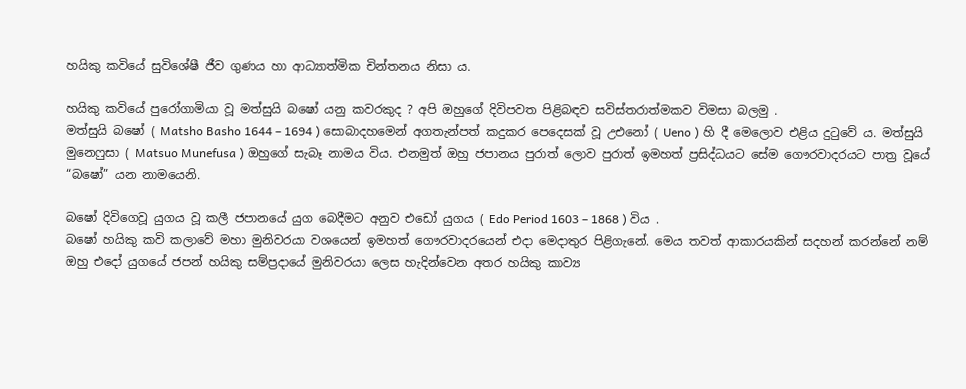හයිකු කවියේ සුවිශේෂී ජීව ගුණය හා ආධ්‍යාත්මික චින්තනය නිසා ය.

හයිකු කවියේ පුරෝගාමියා වූ මත්සුයි බෂෝ යනු කවරකුද ? අපි ඔහුගේ දිවිපවත පිළිබඳව සවිස්තරාත්මකව විමසා බලමු .
මත්සුයි බෂෝ ( Matsho Basho 1644 – 1694 ) සොබාදහමෙන් අගතැන්පත් කදුකර පෙදෙසක් වූ උඑනෝ ( Ueno ) හි දී මෙලොව එළිය දුටුවේ ය. මත්සුයි මුනෙෆුසා ( Matsuo Munefusa ) ඔහුගේ සැබෑ නාමය විය. එනමුත් ඔහු ජපානය පුරාත් ලොව පුරාත් ඉමහත් ප්‍රසිද්ධයට සේම ගෞරවාදරයට පාත්‍ර වූයේ “බෂෝ” යන නාමයෙනි.

බෂෝ දිවිගෙවූ යුගය වූ කලී ජපානයේ යුග බෙදීමට අනුව එඩෝ යුගය ( Edo Period 1603 – 1868 ) විය .
බෂෝ හයිකු කවි කලාවේ මහා මුනිවරයා වශයෙන් ඉමහත් ගෞරවාදරයෙන් එදා මෙදාතුර පිළිගැනේ. මෙය තවත් ආකාරයකින් සදහන් කරන්නේ නම් ඔහු එදෝ යුගයේ ජපන් හයිකු සම්ප්‍රදායේ මුනිවරයා ලෙස හැදින්වෙන අතර හයිකු කාව්‍ය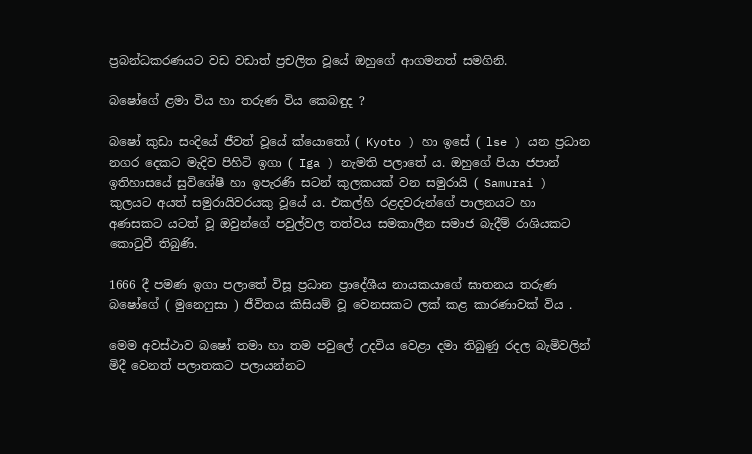ප්‍රබන්ධකරණයට වඩ වඩාත් ප්‍රචලිත වූයේ ඔහුගේ ආගමනත් සමගිනි.

බෂෝගේ ළමා විය හා තරුණ විය කෙබඳුද ?

බෂෝ කුඩා සංදියේ ජීවත් වූයේ ක්යොතෝ ( Kyoto ) හා ඉසේ ( lse ) යන ප්‍රධාන නගර දෙකට මැදිව පිහිටි ඉගා ( Iga ) නැමති පලාතේ ය. ඔහුගේ පියා ජපාන් ඉතිහාසයේ සුවිශේෂී හා ඉපැරණි සටන් කුලකයක් වන සමුරායි ( Samurai ) කුලයට අයත් සමුරායිවරයකු වූයේ ය. එකල්හි රළදවරුන්ගේ පාලනයට හා අණසකට යටත් වූ ඔවුන්ගේ පවුල්වල තත්වය සමකාලීන සමාජ බැදීම් රාශියකට කොටුවී තිබුණි.

1666 දී පමණ ඉගා පලාතේ විසූ ප්‍රධාන ප්‍රාදේශීය නායකයාගේ ඝාතනය තරුණ බෂෝගේ ( මුනෙෆුසා ) ජීවිතය කිසියම් වූ වෙනසකට ලක් කළ කාරණාවක් විය .

මෙම අවස්ථාව බෂෝ තමා හා තම පවුලේ උදවිය වෙළා දමා තිබුණු රදල බැමිවලින් මිදී වෙනත් පලාතකට පලායන්නට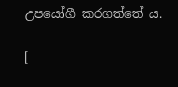උපයෝගී කරගත්තේ ය.

[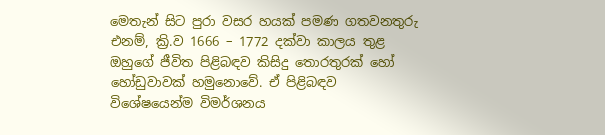මෙතැන් සිට පුරා වසර හයක් පමණ ගතවනතුරු එනම්, ක්‍රි.ව 1666 – 1772 දක්වා කාලය තුළ ඔහුගේ ජීවිත පිළිබඳව කිසිදු තොරතුරක් හෝ හෝඩුවාවක් හමුනොවේ. ඒ පිළිබඳව විශේෂයෙන්ම විමර්ශනය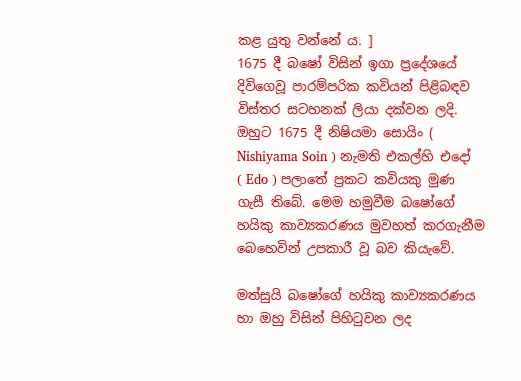කළ යුතු වන්නේ ය. ]
1675 දී බෂෝ විසින් ඉගා ප්‍රදේශයේ දිවිගෙවූ පාරම්පරික කවියන් පිළිබඳව විස්තර සටහනක් ලියා දක්වන ලදි.
ඔහුට 1675 දී නිෂියමා සොයිං ( Nishiyama Soin ) නැමති එකල්හි එදෝ ( Edo ) පලාතේ ප්‍රකට කවියකු මුණ ගැසී තිබේ. මෙම හමුවීම බෂෝගේ හයිකු කාව්‍යකරණය මුවහත් කරගැනීම බෙහෙවින් උපකාරී වූ බව කියැවේ.

මත්සුයි බෂෝගේ හයිකු කාව්‍යකරණය හා ඔහු විසින් පිහිටුවන ලද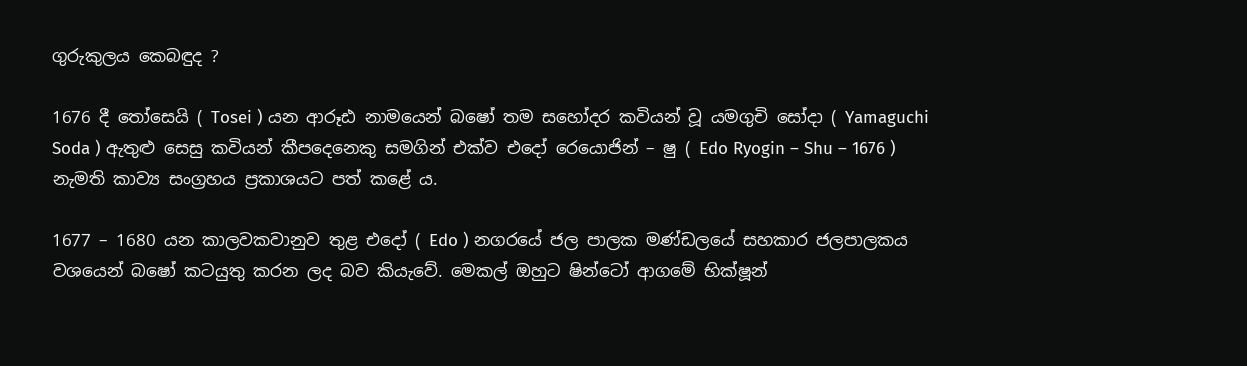ගුරුකුලය කෙබඳුද ?

1676 දී තෝසෙයි ( Tosei ) යන ආරූඪ නාමයෙන් බෂෝ තම සහෝදර කවියන් වූ යමගුචි සෝදා ( Yamaguchi Soda ) ඇතුළු සෙසු කවියන් කීපදෙනෙකු සමගින් එක්ව එදෝ රෙයොජින් – ෂු ( Edo Ryogin – Shu – 1676 ) නැමති කාව්‍ය සංග්‍රහය ප්‍රකාශයට පත් කළේ ය.

1677 – 1680 යන කාලවකවානුව තුළ එදෝ ( Edo ) නගරයේ ජල පාලක මණ්ඩලයේ සහකාර ජලපාලකය වශයෙන් බෂෝ කටයුතු කරන ලද බව කියැවේ. මෙකල් ඔහුට ෂින්ටෝ ආගමේ භික්ෂූන්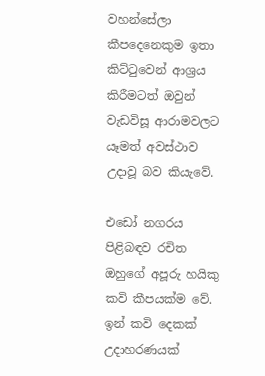වහන්සේලා කීපදෙනෙකුම ඉතා කිට්ටුවෙන් ආශ්‍රය කිරීමටත් ඔවුන් වැඩවිසූ ආරාමවලට යෑමත් අවස්ථාව උදාවූ බව කියැවේ.

එඩෝ නගරය පිළිබඳව රචිත ඔහුගේ අපූරු හයිකු කවි කීපයක්ම වේ. ඉන් කවි දෙකක් උදාහරණයක්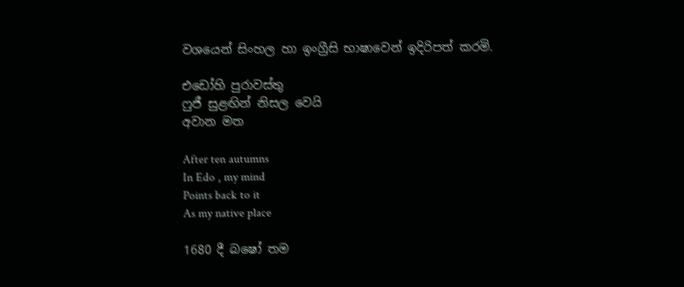වශයෙන් සිංහල හා ඉංග්‍රීසි භාෂාවෙන් ඉදිරිපත් කරමි.

එඩෝහි පුරාවස්තු
ෆුජී සුළඟින් නිසල වෙයි
අවාන මත

After ten autumns
In Edo , my mind
Points back to it
As my native place

1680 දී බෂෝ තම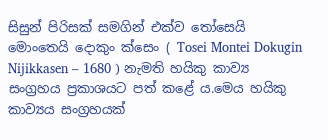සිසුන් පිරිසක් සමගින් එක්ව තෝසෙයි මොංතෙයි දොකුං ක්සෙං ( Tosei Montei Dokugin Nijikkasen – 1680 ) නැමති හයිකු කාව්‍ය සංග්‍රහය ප්‍රකාශයට පත් කළේ ය.මෙය හයිකු කාව්‍යය සංග්‍රහයක්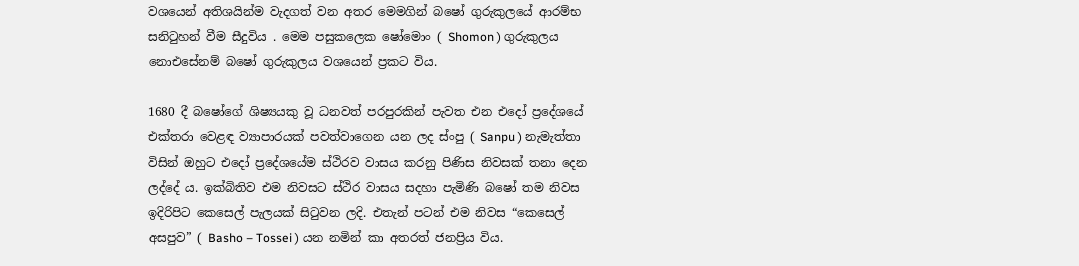වශයෙන් අතිශයින්ම වැදගත් වන අතර මෙමගින් බෂෝ ගුරුකුලයේ ආරම්භ සනිටුහන් වීම සීදුවිය . මෙම පසුකලෙක ෂෝමොං ( Shomon ) ගුරුකුලය නොඑසේනම් බෂෝ ගුරුකුලය වශයෙන් ප්‍රකට විය.

1680 දී බෂෝගේ ශිෂ්‍යයකු වූ ධනවත් පරපුරකින් පැවත එන එදෝ ප්‍රදේශයේ එක්තරා වෙළඳ ව්‍යාපාරයක් පවත්වාගෙන යන ලද ස්ංපු ( Sanpu ) නැමැත්තා විසින් ඔහුට එදෝ ප්‍රදේශයේම ස්ථිරව වාසය කරනු පිණිස නිවසක් තනා දෙන ලද්දේ ය. ඉක්බිතිව එම නිවසට ස්ථිර වාසය සදහා පැමිණි බෂෝ තම නිවස ඉදිරිපිට කෙසෙල් පැලයක් සිටුවන ලදි. එතැන් පටන් එම නිවස “කෙසෙල් අසපුව” ( Basho – Tossei ) යන නමින් කා අතරත් ජනප්‍රිය විය.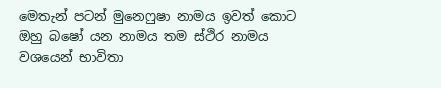මෙතැන් පටන් මුනෙෆුෂා නාමය ඉවත් කොට ඔහු බෂෝ යන නාමය තම ස්ථිර නාමය වශයෙන් භාවිතා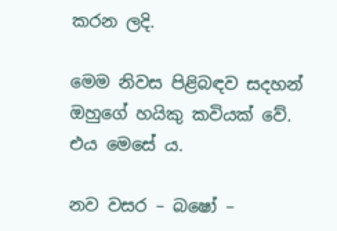කරන ලදි.

මෙම නිවස පිළිබඳව සදහන් ඔහුගේ හයිකු කවියක් වේ. එය මෙසේ ය.

නව වසර – බෂෝ –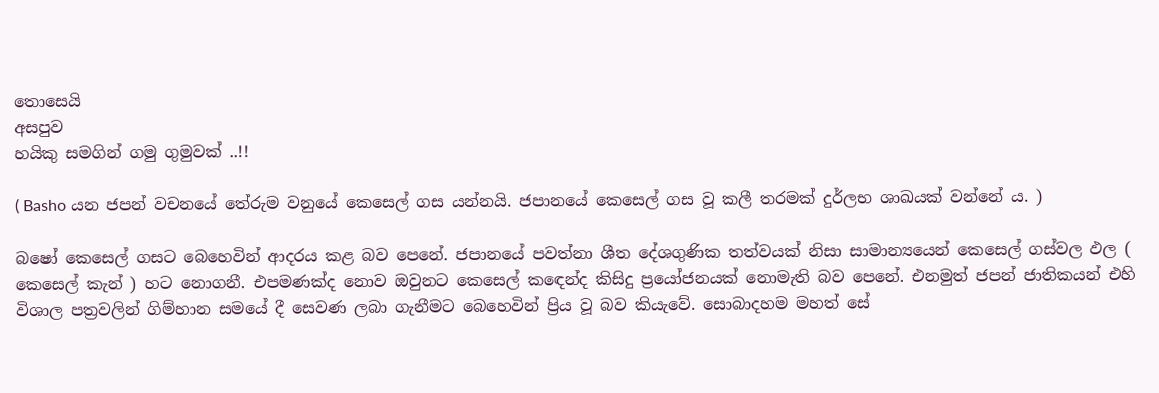තොසෙයි
අසපුව
හයිකු සමගින් ගමු ගුමුවක් ..!!

( Basho යන ජපන් වචනයේ තේරුම වනුයේ කෙසෙල් ගස යන්නයි. ජපානයේ කෙසෙල් ගස වූ කලී තරමක් දුර්ලභ ශාඛයක් වන්නේ ය. )

බෂෝ කෙසෙල් ගසට බෙහෙවින් ආදරය කළ බව පෙනේ. ජපානයේ පවත්නා ශීත දේශගුණික තත්වයක් නිසා සාමාන්‍යයෙන් කෙසෙල් ගස්වල ඵල ( කෙසෙල් කැන් ) හට නොගනී. එපමණක්ද නොව ඔවුනට කෙසෙල් කඳෙන්ද කිසිදු ප්‍රයෝජනයක් නොමැති බව පෙනේ. එනමුත් ජපන් ජාතිකයන් එහි විශාල පත්‍රවලින් ගිම්හාන සමයේ දී සෙවණ ලබා ගැනීමට බෙහෙවින් ප්‍රිය වූ බව කියැවේ. සොබාදහම මහත් සේ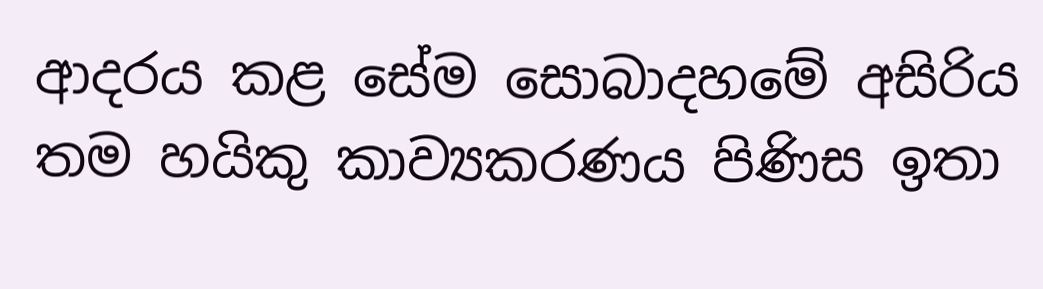ආදරය කළ සේම සොබාදහමේ අසිරිය තම හයිකු කාව්‍යකරණය පිණිස ඉතා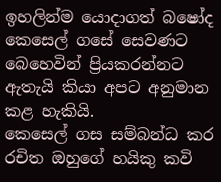ඉහලින්ම යොදාගත් බෂෝද කෙසෙල් ගසේ සෙවණට බෙහෙවින් ප්‍රියකරන්නට ඇතැයි කියා අපට අනුමාන කළ හැකියි.
කෙසෙල් ගස සම්බන්ධ කර රචිත ඔහුගේ හයිකු කවි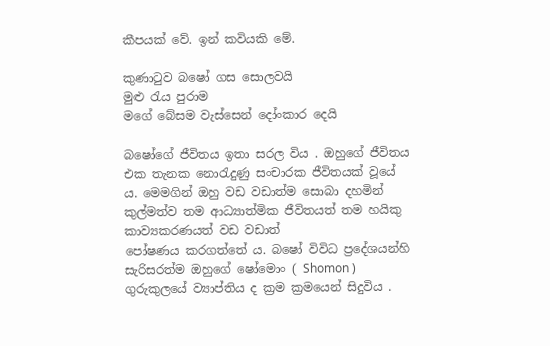කීපයක් වේ. ඉන් කවියකි මේ.

කුණාටුව බෂෝ ගස සොලවයි
මුළු රැය පුරාම
මගේ බේසම වැස්සෙන් දෝංකාර දෙයි

බෂෝගේ ජීවිතය ඉතා සරල විය . ඔහුගේ ජීවිතය එක තැනක නොරැදුණු සංචාරක ජීවිතයක් වූයේ ය. මෙමගින් ඔහු වඩ වඩාත්ම සොබා දහමින් කුල්මත්ව තම ආධ්‍යාත්මික ජීවිතයත් තම හයිකු කාව්‍යකරණයත් වඩ වඩාත්
පෝෂණය කරගත්තේ ය. බෂෝ විවිධ ප්‍රදේශයන්හි සැරිසරත්ම ඔහුගේ ෂෝමොං ( Shomon ) ගුරුකුලයේ ව්‍යාප්තිය ද ක්‍රම ක්‍රමයෙන් සිදුවිය .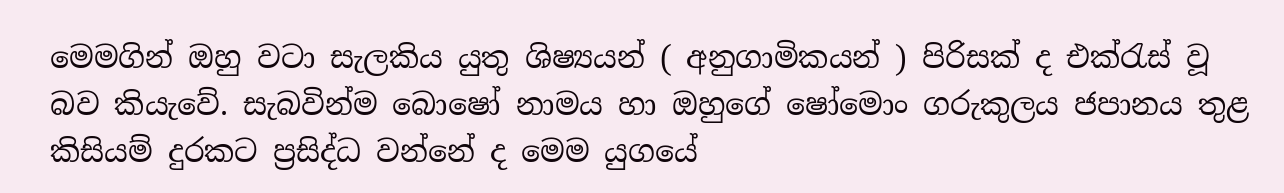මෙමගින් ඔහු වටා සැලකිය යුතු ශිෂ්‍යයන් ( අනුගාමිකයන් ) පිරිසක් ද එක්රැස් වූ බව කියැවේ. සැබවින්ම බොෂෝ නාමය හා ඔහුගේ ෂෝමොං ගරුකුලය ජපානය තුළ කිසියම් දුරකට ප්‍රසිද්ධ වන්නේ ද මෙම යුගයේ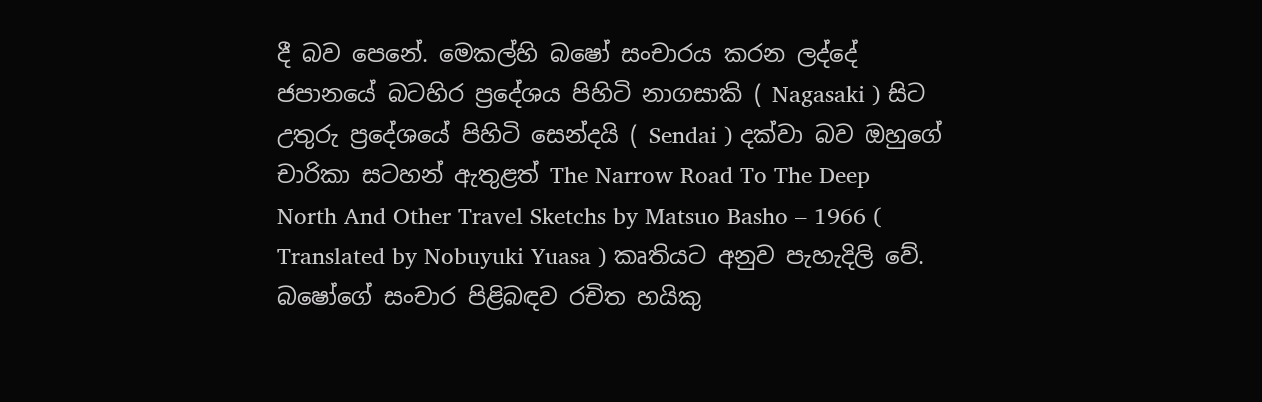දී බව පෙනේ. මෙකල්හි බෂෝ සංචාරය කරන ලද්දේ ජපානයේ බටහිර ප්‍රදේශය පිහිටි නාගසාකි ( Nagasaki ) සිට උතුරු ප්‍රදේශයේ පිහිටි සෙන්දයි ( Sendai ) දක්වා බව ඔහුගේ චාරිකා සටහන් ඇතුළත් The Narrow Road To The Deep North And Other Travel Sketchs by Matsuo Basho – 1966 ( Translated by Nobuyuki Yuasa ) කෘතියට අනුව පැහැදිලි වේ.
බෂෝගේ සංචාර පිළිබඳව රචිත හයිකු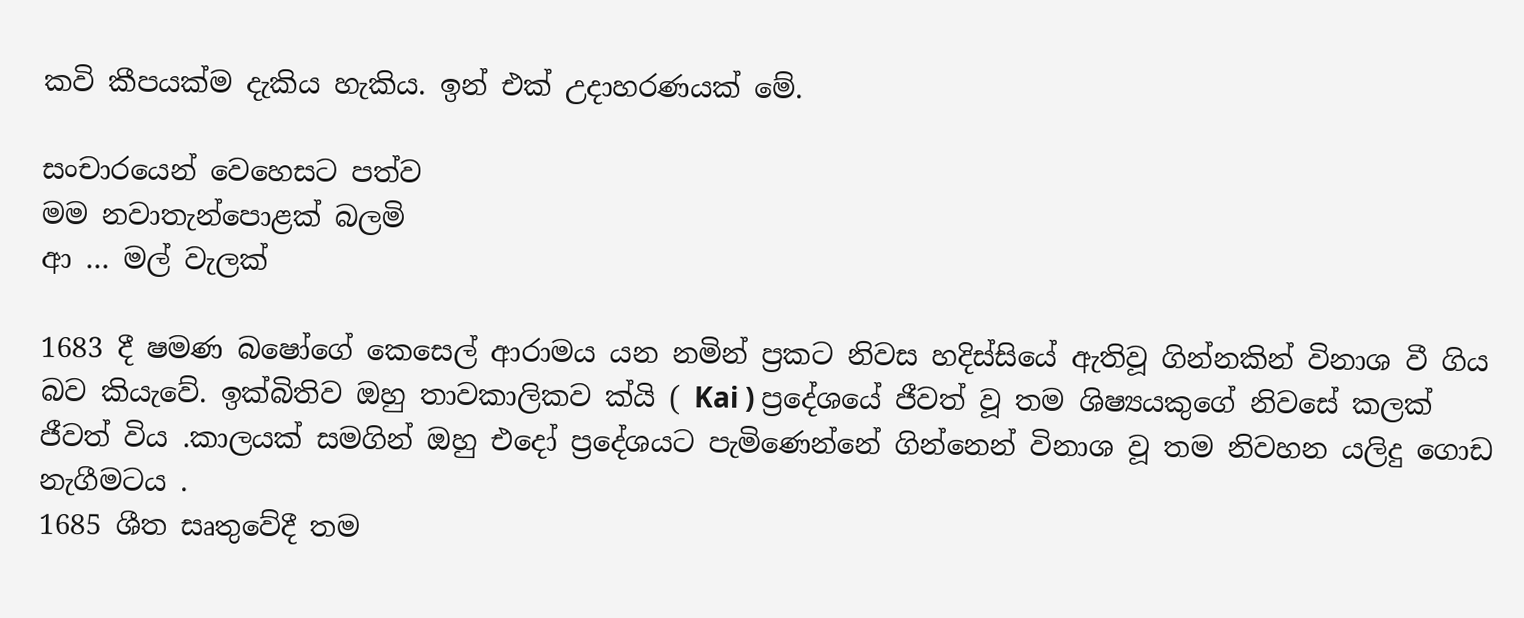කවි කීපයක්ම දැකිය හැකිය. ඉන් එක් උදාහරණයක් මේ.

සංචාරයෙන් වෙහෙසට පත්ව
මම නවාතැන්පොළක් බලමි
ආ … මල් වැලක්

1683 දී ෂමණ බෂෝගේ කෙසෙල් ආරාමය යන නමින් ප්‍රකට නිවස හදිස්සියේ ඇතිවූ ගින්නකින් විනාශ වී ගිය බව කියැවේ. ඉක්බිතිව ඔහු තාවකාලිකව ක්යි ( Kai ) ප්‍රදේශයේ ජීවත් වූ තම ශිෂ්‍යයකුගේ නිවසේ කලක් ජීවත් විය .කාලයක් සමගින් ඔහු එදෝ ප්‍රදේශයට පැමිණෙන්නේ ගින්නෙන් විනාශ වූ තම නිවහන යලිදු ගොඩ නැගීමටය .
1685 ශීත සෘතුවේදී තම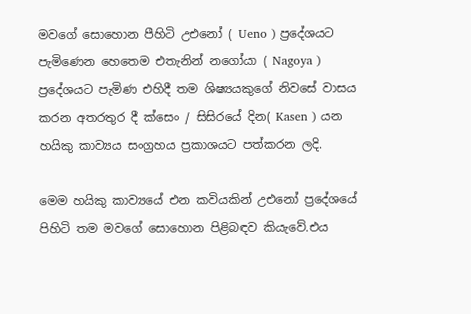මවගේ සොහොන පීහිටි උඑනෝ ( Ueno ) ප්‍රදේශයට පැමිණෙන හෙතෙම එතැනින් නගෝයා ( Nagoya ) ප්‍රදේශයට පැමිණ එහිදී තම ශිෂ්‍යයකුගේ නිවසේ වාසය කරන අතරතුර දී ක්සෙං / සිසිරයේ දින( Kasen ) යන හයිකු කාව්‍යය සංග්‍රහය ප්‍රකාශයට පත්කරන ලදි.

මෙම හයිකු කාව්‍යයේ එන කවියකින් උඑනෝ ප්‍රදේශයේ පිහිටි තම මවගේ සොහොන පිළිබඳව කියැවේ.එය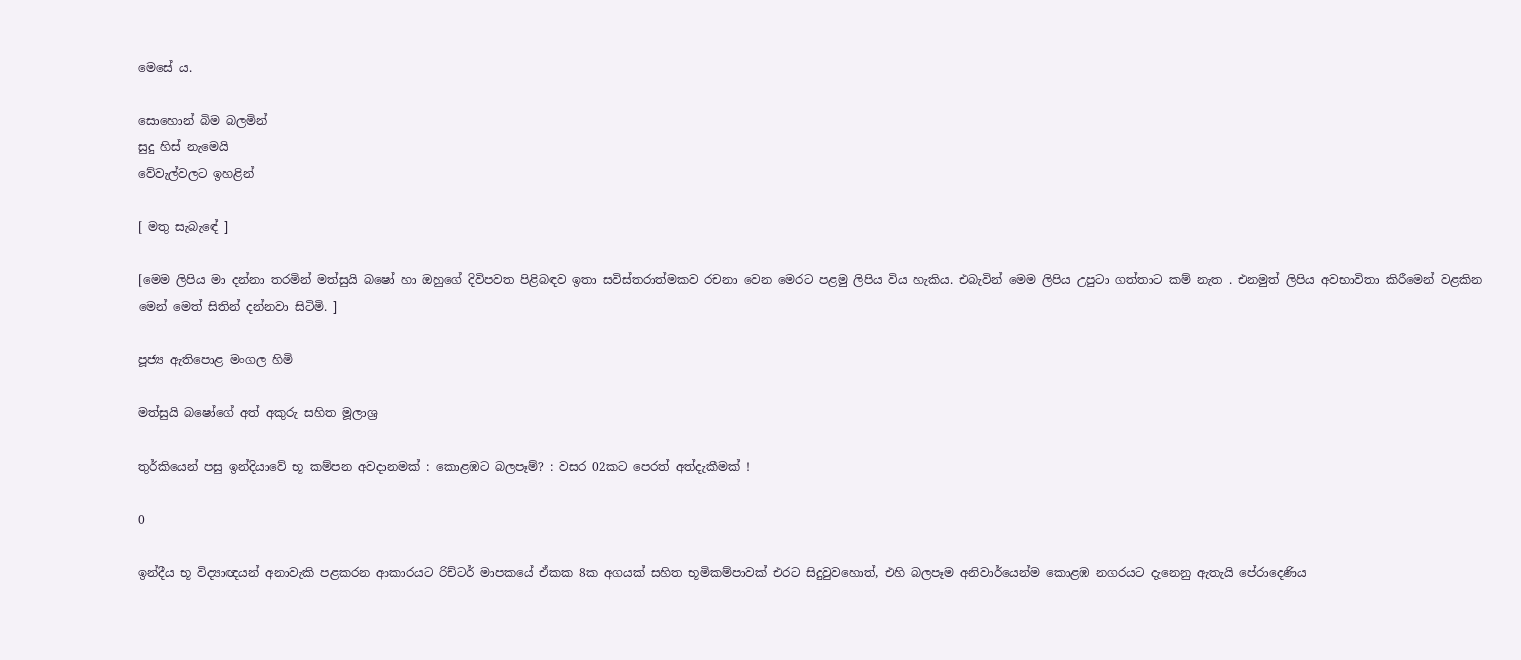මෙසේ ය.

සොහොන් බිම බලමින්
සුදු හිස් නැමෙයි
වේවැල්වලට ඉහළින්

[ මතු සැබැඳේ ]

[මෙම ලිපිය මා දන්නා තරමින් මත්සුයි බෂෝ හා ඔහුගේ දිවිපවත පිළිබඳව ඉතා සවිස්තරාත්මකව රචනා වෙන මෙරට පළමු ලිපිය විය හැකිය. එබැවින් මෙම ලිපිය උපුටා ගත්තාට කම් නැත . එනමුත් ලිපිය අවභාවිතා කිරීමෙන් වළකින මෙන් මෙත් සිතින් දන්නවා සිටිමි. ]

පූජ්‍ය ඇතිපොළ මංගල හිමි

මත්සුයි බෂෝගේ අත් අකුරු සහිත මූලාශ්‍ර

තුර්කියෙන් පසු ඉන්දියාවේ භූ කම්පන අවදානමක් : කොළඹට බලපෑම්? : වසර 02කට පෙරත් අත්දැකීමක් !

0

ඉන්දීය භූ විද්‍යාඥයන් අනාවැකි පළකරන ආකාරයට රිච්ටර් මාපකයේ ඒකක 8ක අගයක් සහිත භූමිකම්පාවක් එරට සිදුවුවහොත්, එහි බලපෑම අනිවාර්යෙන්ම කොළඹ නගරයට දැනෙනු ඇතැයි පේරාදෙණිය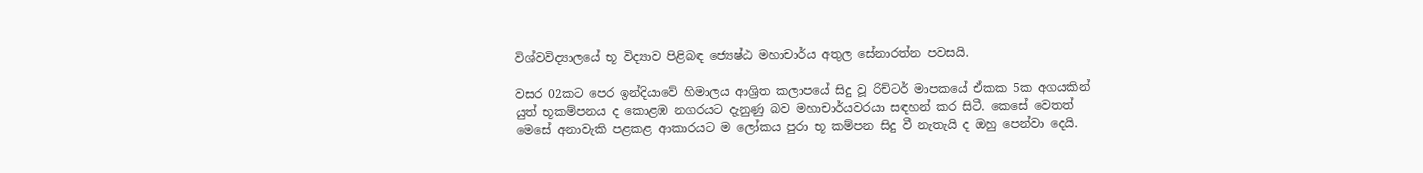විශ්වවිද්‍යාලයේ භූ විද්‍යාව පිළිබඳ ජ්‍යෙෂ්ඨ මහාචාර්ය අතුල සේනාරත්න පවසයි.

වසර 02කට පෙර ඉන්දියාවේ හිමාලය ආශ්‍රිත කලාපයේ සිදු වූ රිච්ටර් මාපකයේ ඒකක 5ක අගයකින් යුත් භූකම්පනය ද කොළඹ නගරයට දැනුණු බව මහාචාර්යවරයා සඳහන් කර සිටී. කෙසේ වෙතත් මෙසේ අනාවැකි පළකළ ආකාරයට ම ලෝකය පුරා භූ කම්පන සිදු වී නැතැයි ද ඔහු පෙන්වා දෙයි.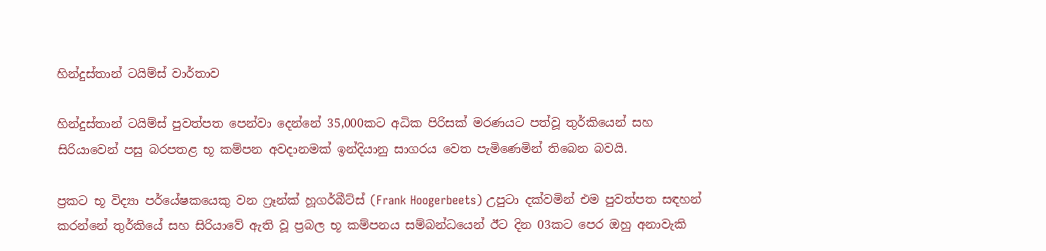හින්දුස්තාන් ටයිම්ස් වාර්තාව

හින්දුස්තාන් ටයිම්ස් පුවත්පත පෙන්වා දෙන්නේ 35,000කට අධික පිරිසක් මරණයට පත්වූ තුර්කියෙන් සහ සිරියාවෙන් පසු බරපතළ භූ කම්පන අවදානමක් ඉන්දියානු සාගරය වෙත පැමිණෙමින් තිබෙන බවයි.

ප්‍රකට භූ විද්‍යා පර්යේෂකයෙකු වන ෆ්‍රෑන්ක් හූගර්බීට්ස් (Frank Hoogerbeets) උපුටා දක්වමින් එම පුවත්පත සඳහන් කරන්නේ තුර්කියේ සහ සිරියාවේ ඇති වූ ප්‍රබල භූ කම්පනය සම්බන්ධයෙන් ඊට දින 03කට පෙර ඔහු අනාවැකි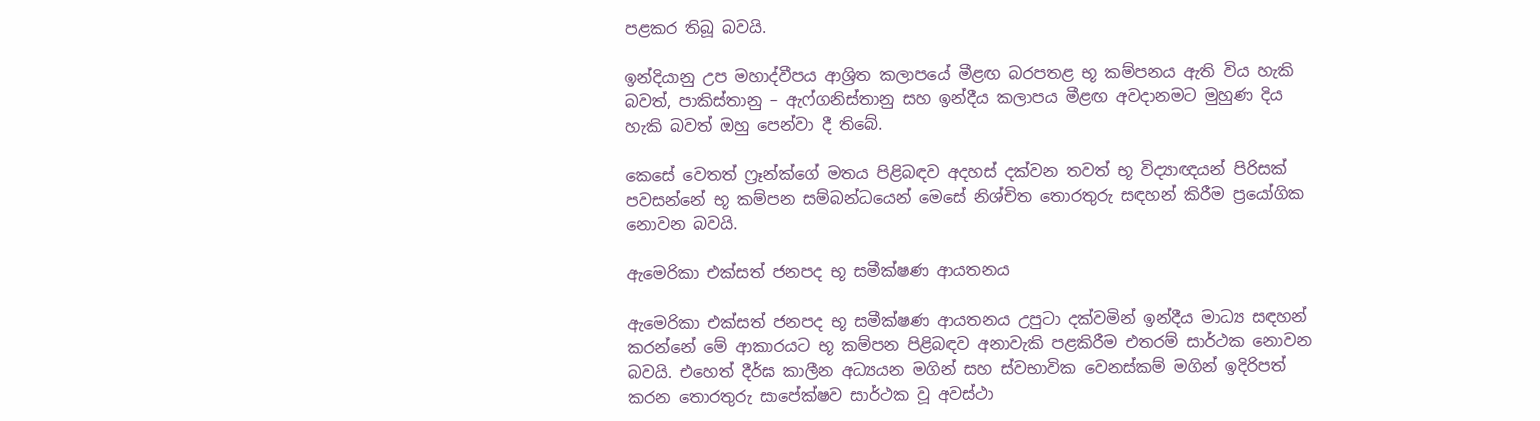පළකර තිබූ බවයි.

ඉන්දියානු උප මහාද්වීපය ආශ්‍රිත කලාපයේ මීළඟ බරපතළ භූ කම්පනය ඇති විය හැකි බවත්, පාකිස්තානු – ඇෆ්ගනිස්තානු සහ ඉන්දීය කලාපය මීළඟ අවදානමට මුහුණ දිය හැකි බවත් ඔහු පෙන්වා දී තිබේ.

කෙසේ වෙතත් ෆ්‍රෑන්ක්ගේ මතය පිළිබඳව අදහස් දක්වන තවත් භූ විද්‍යාඥයන් පිරිසක් පවසන්නේ භූ කම්පන සම්බන්ධයෙන් මෙසේ නිශ්චිත තොරතුරු සඳහන් කිරීම ප්‍රයෝගික නොවන බවයි.

ඇමෙරිකා එක්සත් ජනපද භූ සමීක්ෂණ ආයතනය

ඇමෙරිකා එක්සත් ජනපද භූ සමීක්ෂණ ආයතනය උපුටා දක්වමින් ඉන්දීය මාධ්‍ය සඳහන් කරන්නේ මේ ආකාරයට භූ කම්පන පිළිබඳව අනාවැකි පළකිරීම එතරම් සාර්ථක නොවන බවයි. එහෙත් දීර්ඝ කාලීන අධ්‍යයන මගින් සහ ස්වභාවික වෙනස්කම් මගින් ඉදිරිපත් කරන තොරතුරු සාපේක්ෂව සාර්ථක වූ අවස්ථා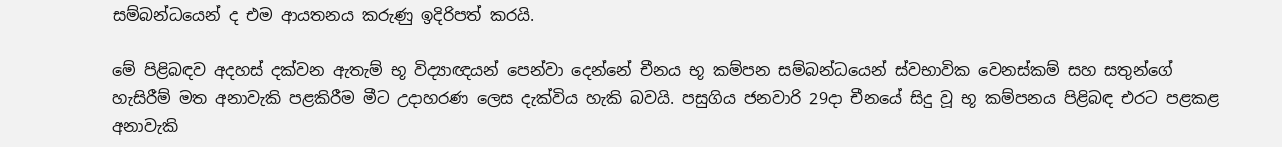සම්බන්ධයෙන් ද එම ආයතනය කරුණු ඉදිරිපත් කරයි.

මේ පිළිබඳව අදහස් දක්වන ඇතැම් භූ විද්‍යාඥයන් පෙන්වා දෙන්නේ චීනය භූ කම්පන සම්බන්ධයෙන් ස්වභාවික වෙනස්කම් සහ සතුන්ගේ හැසිරීම් මත අනාවැකි පළකිරීම මීට උදාහරණ ලෙස දැක්විය හැකි බවයි. පසුගිය ජනවාරි 29දා චීනයේ සිදු වූ භූ කම්පනය පිළිබඳ එරට පළකළ අනාවැකි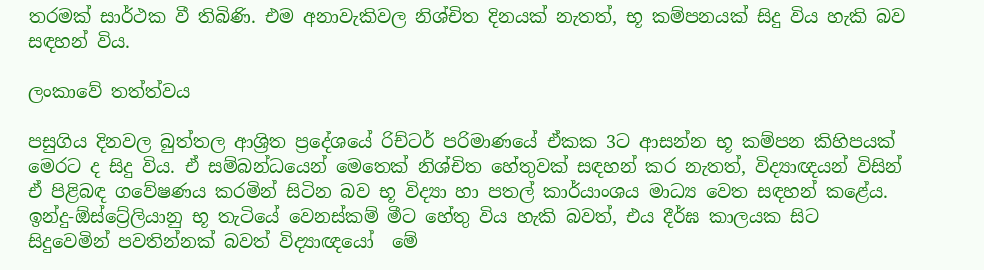තරමක් සාර්ථක වී තිබිණි. එම අනාවැකිවල නිශ්චිත දිනයක් නැතත්, භූ කම්පනයක් සිදු විය හැකි බව සඳහන් විය.

ලංකාවේ තත්ත්වය

පසුගිය දිනවල බුත්තල ආශ්‍රිත ප්‍රදේශයේ රිච්ටර් පරිමාණයේ ඒකක 3ට ආසන්න භූ කම්පන කිහිපයක් මෙරට ද සිදු විය. ඒ සම්බන්ධයෙන් මෙතෙක් නිශ්චිත හේතුවක් සඳහන් කර නැතත්, විද්‍යාඥයන් විසින් ඒ පිළිබඳ ගවේෂණය කරමින් සිටින බව භූ විද්‍යා හා පතල් කාර්යාංශය මාධ්‍ය වෙත සඳහන් කළේය. ඉන්දු-ඕස්ට්‍රේලියානු භූ තැටියේ වෙනස්කම් මීට හේතු විය හැකි බවත්, එය දීර්ඝ කාලයක සිට සිදුවෙමින් පවතින්නක් බවත් විද්‍යාඥයෝ  මේ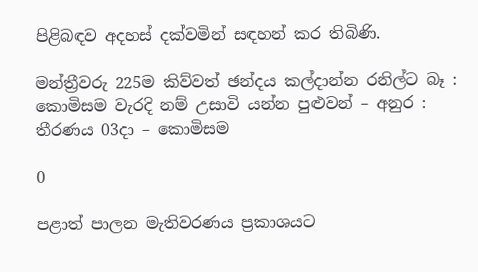පිළිබඳව අදහස් දක්වමින් සඳහන් කර තිබිණි.

මන්ත්‍රීවරු 225ම කිව්වත් ඡන්දය කල්දාන්න රනිල්ට බෑ : කොමිසම වැරදි නම් උසාවි යන්න පුළුවන් – අනුර : තීරණය 03දා – කොමිසම

0

පළාත් පාලන මැතිවරණය ප්‍රකාශයට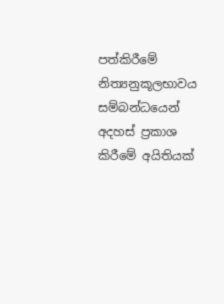පත්කිරීමේ නිත්‍යනුකූලභාවය සම්බන්ධයෙන් අදහස් ප්‍රකාශ කිරීමේ අයිතියක්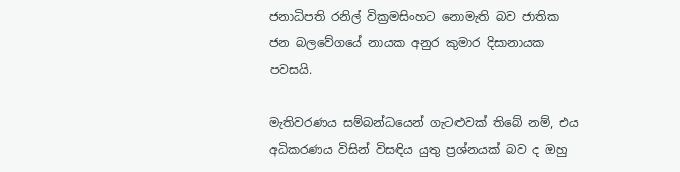ජනාධිපති රනිල් වික්‍රමසිංහට නොමැති බව ජාතික ජන බලවේගයේ නායක අනුර කුමාර දිසානායක පවසයි.

මැතිවරණය සම්බන්ධයෙන් ගැටළුවක් තිබේ නම්, එය අධිකරණය විසින් විසඳිය යුතු ප්‍රශ්නයක් බව ද ඔහු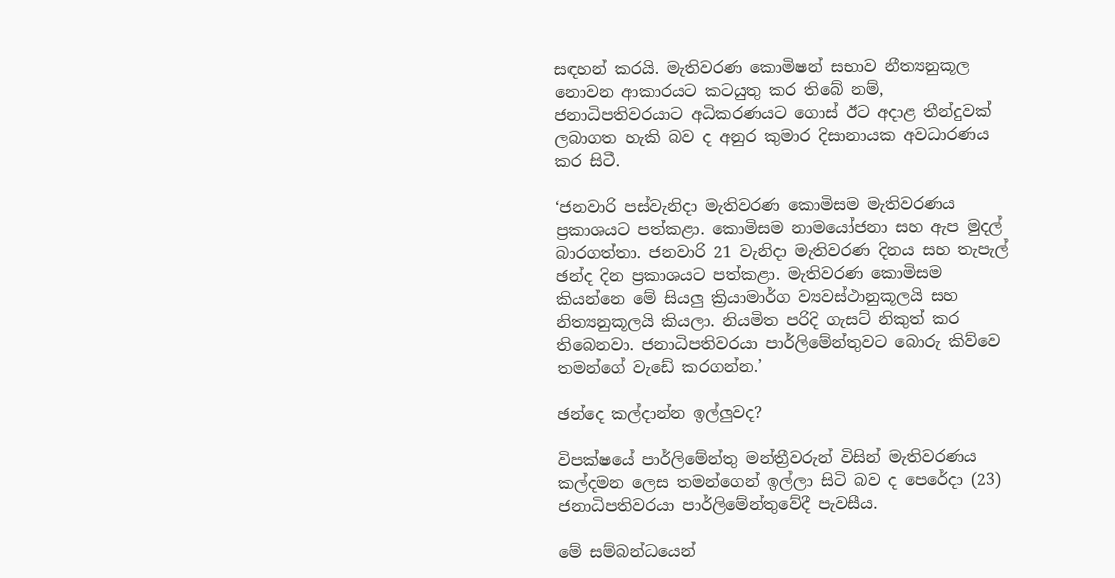සඳහන් කරයි. මැතිවරණ කොමිෂන් සභාව නීත්‍යනුකූල නොවන ආකාරයට කටයුතු කර තිබේ නම්, ජනාධිපතිවරයාට අධිකරණයට ගොස් ඊට අදාළ තීන්දුවක් ලබාගත හැකි බව ද අනුර කුමාර දිසානායක අවධාරණය කර සිටී.

‘ජනවාරි පස්වැනිදා මැතිවරණ කොමිසම මැතිවරණය ප්‍රකාශයට පත්කළා. කොමිසම නාමයෝජනා සහ ඇප මුදල් බාරගත්තා. ජනවාරි 21 වැනිදා මැතිවරණ දිනය සහ තැපැල් ඡන්ද දින ප්‍රකාශයට පත්කළා. මැතිවරණ කොමිසම කියන්නෙ මේ සියලු ක්‍රියාමාර්ග ව්‍යවස්ථානුකූලයි සහ නිත්‍යනුකූලයි කියලා. නියමිත පරිදි ගැසට් නිකුත් කර තිබෙනවා. ජනාධිපතිවරයා පාර්ලිමේන්තුවට බොරු කිව්වෙ තමන්ගේ වැඩේ කරගන්න.’

ඡන්දෙ කල්දාන්න ඉල්ලුවද?

විපක්ෂයේ පාර්ලිමේන්තු මන්ත්‍රීවරුන් විසින් මැතිවරණය කල්දමන ලෙස තමන්ගෙන් ඉල්ලා සිටි බව ද පෙරේදා (23) ජනාධිපතිවරයා පාර්ලිමේන්තුවේදී පැවසීය.

මේ සම්බන්ධයෙන්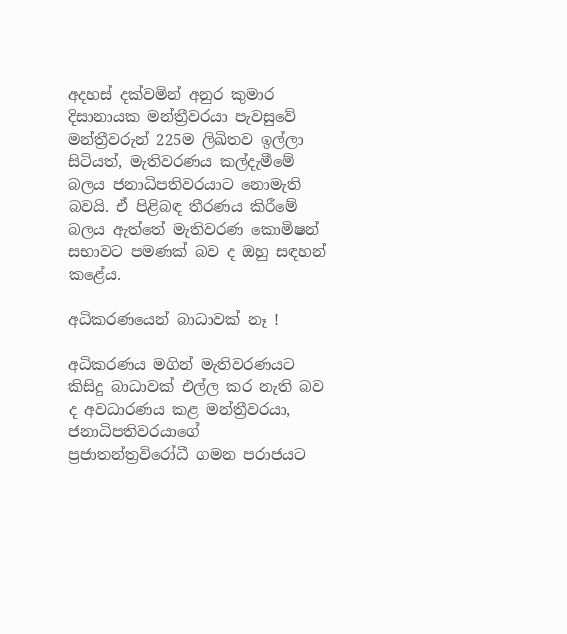අදහස් දක්වමින් අනුර කුමාර දිසානායක මන්ත්‍රීවරයා පැවසුවේ මන්ත්‍රීවරුන් 225ම ලිඛිතව ඉල්ලා සිටියත්, මැතිවරණය කල්දැමීමේ බලය ජනාධිපතිවරයාට නොමැති බවයි. ඒ පිළිබඳ තීරණය කිරීමේ බලය ඇත්තේ මැතිවරණ කොමිෂන් සභාවට පමණක් බව ද ඔහු සඳහන් කළේය.

අධිකරණයෙන් බාධාවක් නෑ !

අධිකරණය මගින් මැතිවරණයට කිසිදු බාධාවක් එල්ල කර නැති බව ද අවධාරණය කළ මන්ත්‍රීවරයා, ජනාධිපතිවරයාගේ ප්‍රජාතන්ත්‍රවිරෝධී ගමන පරාජයට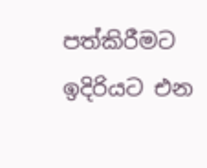පත්කිරීමට ඉදිරියට එන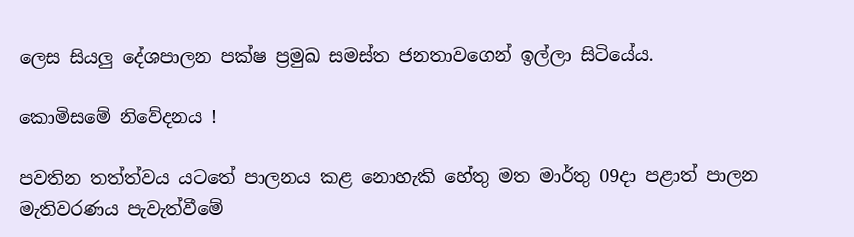ලෙස සියලු දේශපාලන පක්ෂ ප්‍රමුඛ සමස්ත ජනතාවගෙන් ඉල්ලා සිටියේය.

කොමිසමේ නිවේදනය !

පවතින තත්ත්වය යටතේ පාලනය කළ නොහැකි හේතු මත මාර්තු 09දා පළාත් පාලන මැතිවරණය පැවැත්වීමේ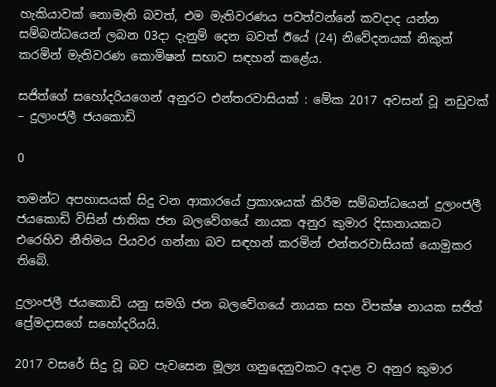හැකියාවක් නොමැති බවත්, එම මැතිවරණය පවත්වන්නේ කවදාද යන්න සම්බන්ධයෙන් ලබන 03දා දැනුම් දෙන බවත් ඊයේ (24) නිවේදනයක් නිකුත් කරමින් මැතිවරණ කොමිෂන් සභාව සඳහන් කළේය.

සජිත්ගේ සහෝදරියගෙන් අනුරට එන්තරවාසියක් : මේක 2017 අවසන් වූ නඩුවක් – දුලාංජලී ජයකොඩි

0

තමන්ට අපහාසයක් සිදු වන ආකාරයේ ප්‍රකාශයක් කිරීම සම්බන්ධයෙන් දුලාංජලී ජයකොඩි විසින් ජාතික ජන බලවේගයේ නායක අනුර කුමාර දිසානායකට එරෙහිව නීතිමය පියවර ගන්නා බව සඳහන් කරමින් එන්තරවාසියක් යොමුකර තිබේ.

දුලාංජලී ජයකොඩි යනු සමගි ජන බලවේගයේ නායක සහ විපක්ෂ නායක සජිත් ප්‍රේමදාසගේ සහෝදරියයි.

2017 වසරේ සිදු වූ බව පැවසෙන මූල්‍ය ගනුදෙනුවකට අදාළ ව අනුර කුමාර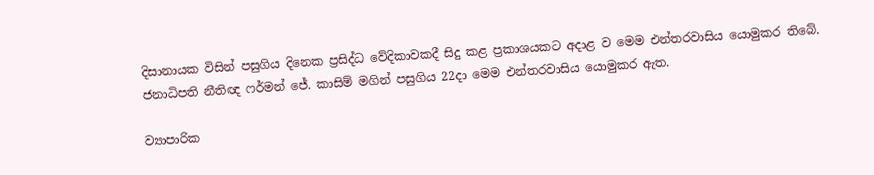දිසානායක විසින් පසුගිය දිනෙක ප්‍රසිද්ධ වේදිකාවකදී සිදු කළ ප්‍රකාශයකට අදාළ ව මෙම එන්තරවාසිය යොමුකර තිබේ. ජනාධිපති නීතිඥ ෆර්මන් ජේ. කාසිම් මගින් පසුගිය 22දා මෙම එන්තරවාසිය යොමුකර ඇත.

ව්‍යාපාරික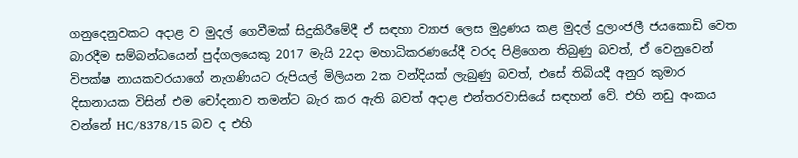ගනුදෙනුවකට අදාළ ව මුදල් ගෙවීමක් සිදුකිරීමේදී ඒ සඳහා ව්‍යාජ ලෙස මුද්‍රණය කළ මුදල් දුලාංජලී ජයකොඩි වෙත බාරදීම සම්බන්ධයෙන් පුද්ගලයෙකු 2017 මැයි 22දා මහාධිකරණයේදී වරද පිළිගෙන තිබුණු බවත්, ඒ වෙනුවෙන් විපක්ෂ නායකවරයාගේ නැගණියට රුපියල් මිලියන 2ක වන්දියක් ලැබුණු බවත්, එසේ තිබියදී අනුර කුමාර දිසානායක විසින් එම චෝදනාව තමන්ට බැර කර ඇති බවත් අදාළ එන්තරවාසියේ සඳහන් වේ. එහි නඩු අංකය වන්නේ HC/8378/15 බව ද එහි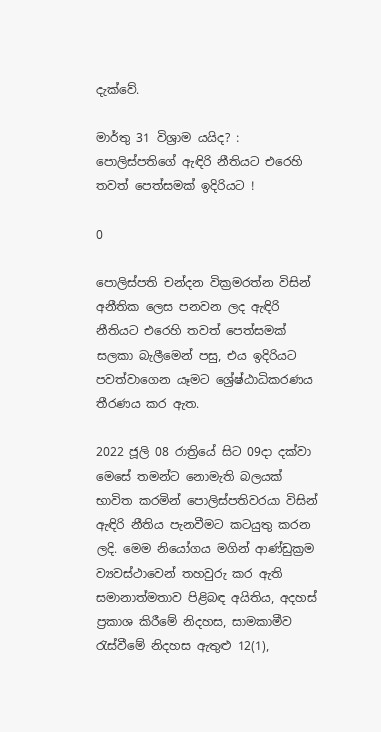දැක්වේ.

මාර්තු 31 විශ්‍රාම යයිද? : පොලිස්පතිගේ ඇඳිරි නීතියට එරෙහි තවත් පෙත්සමක් ඉදිරියට !

0

පොලිස්පති චන්දන වික්‍රමරත්න විසින් අනීතික ලෙස පනවන ලද ඇඳිරි නීතියට එරෙහි තවත් පෙත්සමක් සලකා බැලීමෙන් පසු, එය ඉදිරියට පවත්වාගෙන යෑමට ශ්‍රේෂ්ඨාධිකරණය තීරණය කර ඇත.

2022 ජූලි 08 රාත්‍රියේ සිට 09දා දක්වා මෙසේ තමන්ට නොමැති බලයක් භාවිත කරමින් පොලිස්පතිවරයා විසින් ඇඳිරි නීතිය පැනවීමට කටයුතු කරන ලදි. මෙම නියෝගය මගින් ආණ්ඩුක්‍රම ව්‍යවස්ථාවෙන් තහවුරු කර ඇති සමානාත්මතාව පිළිබඳ අයිතිය, අදහස් ප්‍රකාශ කිරීමේ නිදහස, සාමකාමීව රැස්වීමේ නිදහස ඇතුළු 12(1),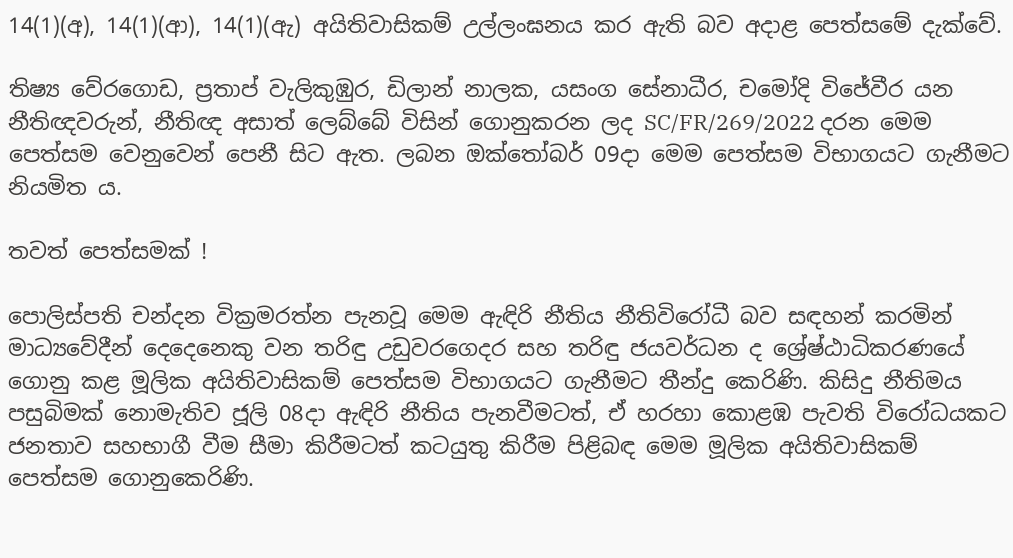14(1)(අ), 14(1)(ආ), 14(1)(ඇ) අයිතිවාසිකම් උල්ලංඝනය කර ඇති බව අදාළ පෙත්සමේ දැක්වේ.

තිෂ්‍ය වේරගොඩ, ප්‍රතාප් වැලිකුඹුර, ඩිලාන් නාලක, යසංග සේනාධීර, චමෝදි විජේවීර යන නීතිඥවරුන්, නීතිඥ අසාත් ලෙබ්බේ විසින් ගොනුකරන ලද SC/FR/269/2022 දරන මෙම පෙත්සම වෙනුවෙන් පෙනී සිට ඇත. ලබන ඔක්තෝබර් 09දා මෙම පෙත්සම විභාගයට ගැනීමට නියමිත ය.

තවත් පෙත්සමක් !

පොලිස්පති චන්දන වික්‍රමරත්න පැනවූ මෙම ඇඳිරි නීතිය නීතිවිරෝධී බව සඳහන් කරමින් මාධ්‍යවේදීන් දෙදෙනෙකු වන තරිඳු උඩුවරගෙදර සහ තරිඳු ජයවර්ධන ද ශ්‍රේෂ්ඨාධිකරණයේ ගොනු කළ මූලික අයිතිවාසිකම් පෙත්සම විභාගයට ගැනීමට තීන්දු කෙරිණි. කිසිදු නීතිමය පසුබිමක් නොමැතිව ජූලි 08දා ඇඳිරි නීතිය පැනවීමටත්, ඒ හරහා කොළඹ පැවති විරෝධයකට ජනතාව සහභාගී වීම සීමා කිරීමටත් කටයුතු කිරීම පිළිබඳ මෙම මූලික අයිතිවාසිකම් පෙත්සම ගොනුකෙරිණි.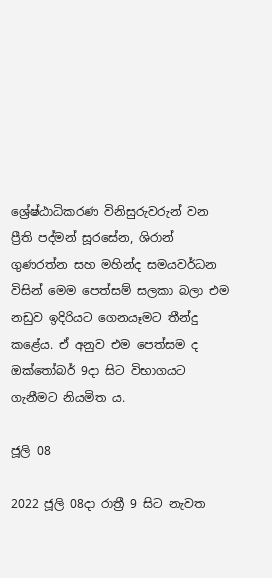ශ්‍රේෂ්ඨාධිකරණ විනිසුරුවරුන් වන ප්‍රීති පද්මන් සූරසේන, ශිරාන් ගුණරත්න සහ මහින්ද සමයවර්ධන විසින් මෙම පෙත්සම් සලකා බලා එම නඩුව ඉදිරියට ගෙනයෑමට තීන්දු කළේය. ඒ අනුව එම පෙත්සම ද ඔක්තෝබර් 9දා සිට විභාගයට ගැනීමට නියමිත ය.

ජූලි 08

2022 ජූලි 08දා රාත්‍රී 9 සිට නැවත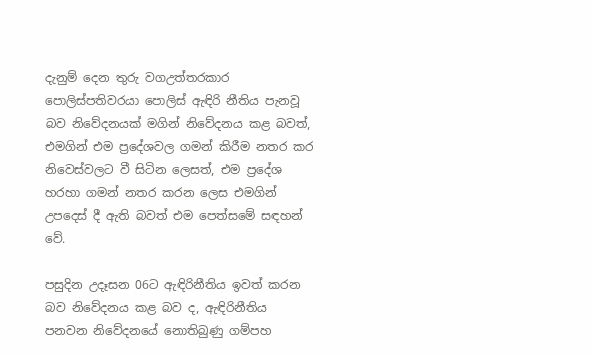දැනුම් දෙන තුරු වගඋත්තරකාර පොලිස්පතිවරයා පොලිස් ඇඳිරි නීතිය පැනවූ බව නිවේදනයක් මගින් නිවේදනය කළ බවත්, එමගින් එම ප්‍රදේශවල ගමන් කිරීම නතර කර නිවෙස්වලට වී සිටින ලෙසත්, එම ප්‍රදේශ හරහා ගමන් නතර කරන ලෙස එමගින් උපදෙස් දී ඇති බවත් එම පෙත්සමේ සඳහන් වේ.

පසුදින උදෑසන 06ට ඇඳිරිනීතිය ඉවත් කරන බව නිවේදනය කළ බව ද, ඇඳිරිනීතිය පනවන නිවේදනයේ නොතිබුණු ගම්පහ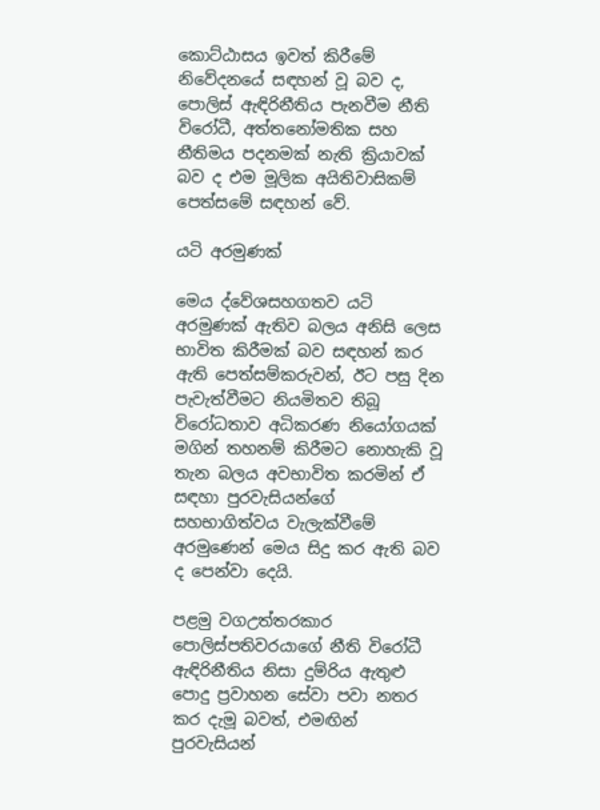කොට්ඨාසය ඉවත් කිරීමේ නිවේදනයේ සඳහන් වූ බව ද, පොලිස් ඇඳිරිනීතිය පැනවීම නීති විරෝධී, අත්තනෝමතික සහ නීතිමය පදනමක් නැති ක්‍රියාවක් බව ද එම මූලික අයිතිවාසිකම් පෙත්සමේ සඳහන් වේ.

යටි අරමුණක්

මෙය ද්වේශසහගතව යටි අරමුණක් ඇතිව බලය අනිසි ලෙස භාවිත කිරීමක් බව සඳහන් කර ඇති පෙත්සම්කරුවන්, ඊට පසු දින පැවැත්වීමට නියමිතව තිබූ විරෝධතාව අධිකරණ නියෝගයක් මගින් තහනම් කිරීමට නොහැකි වූ තැන බලය අවභාවිත කරමින් ඒ සඳහා පුරවැසියන්ගේ සහභාගිත්වය වැලැක්වීමේ අරමුණෙන් මෙය සිදු කර ඇති බව ද පෙන්වා දෙයි.

පළමු වගඋත්තරකාර පොලිස්පතිවරයාගේ නීති විරෝධී ඇඳිරිනීතිය නිසා දුම්රිය ඇතුළු පොදු ප්‍රවාහන සේවා පවා නතර කර දැමූ බවත්, එමඟින් පුරවැසියන්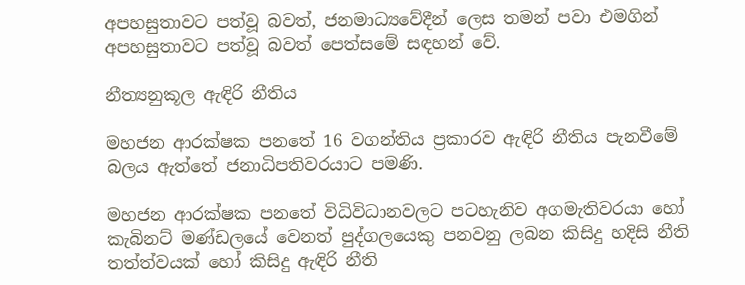අපහසුතාවට පත්වූ බවත්, ජනමාධ්‍යවේදීන් ලෙස තමන් පවා එමගින් අපහසුතාවට පත්වූ බවත් පෙත්සමේ සඳහන් වේ.

නීත්‍යනුකූල ඇඳිරි නීතිය

මහජන ආරක්ෂක පනතේ 16 වගන්තිය ප්‍රකාරව ඇඳිරි නීතිය පැනවීමේ බලය ඇත්තේ ජනාධිපතිවරයාට පමණි.

මහජන ආරක්ෂක පනතේ විධිවිධානවලට පටහැනිව අගමැතිවරයා හෝ කැබිනට් මණ්ඩලයේ වෙනත් පුද්ගලයෙකු පනවනු ලබන කිසිදු හදිසි නීති තත්ත්වයක් හෝ කිසිදු ඇඳිරි නීති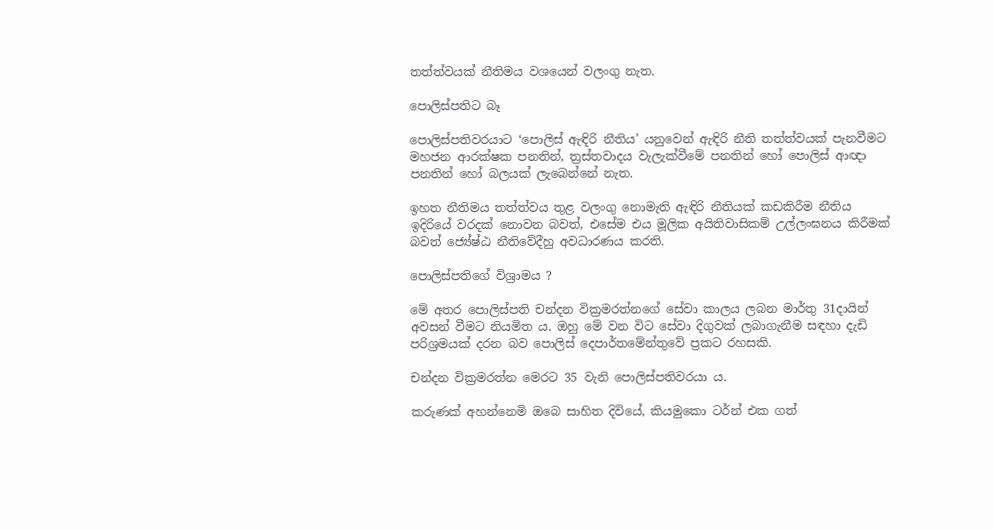තත්ත්වයක් නීතිමය වශයෙන් වලංගු නැත.

පොලිස්පතිට බෑ

පොලිස්පතිවරයාට ‘පොලිස් ඇඳිරි නීතිය’ යනුවෙන් ඇඳිරි නීති තත්ත්වයක් පැනවීමට මහජන ආරක්ෂක පනතින්, ත්‍රස්තවාදය වැලැක්වීමේ පනතින් හෝ පොලිස් ආඥා පනතින් හෝ බලයක් ලැබෙන්නේ නැත.

ඉහත නීතිමය තත්ත්වය තුළ වලංගු නොමැති ඇඳිරි නීතියක් කඩකිරීම නීතිය ඉදිරියේ වරදක් නොවන බවත්, එසේම එය මූලික අයිතිවාසිකම් උල්ලංඝනය කිරීමක් බවත් ජ්‍යේෂ්ඨ නීතිවේදීහු අවධාරණය කරති.

පොලිස්පතිගේ විශ්‍රාමය ?

මේ අතර පොලිස්පති චන්දන වික්‍රමරත්නගේ සේවා කාලය ලබන මාර්තු 31දායින් අවසන් වීමට නියමිත ය. ඔහු මේ වන විට සේවා දිගුවක් ලබාගැනීම සඳහා දැඩි පරිශ්‍රමයක් දරන බව පොලිස් දෙපාර්තමේන්තුවේ ප්‍රකට රහසකි.

චන්දන වික්‍රමරත්න මෙරට 35 වැනි පොලිස්පතිවරයා ය.

කරුණක් අහන්නෙමි ඔබෙ සාහිත දිවියේ, කියමුකො ටර්න් එක ගත්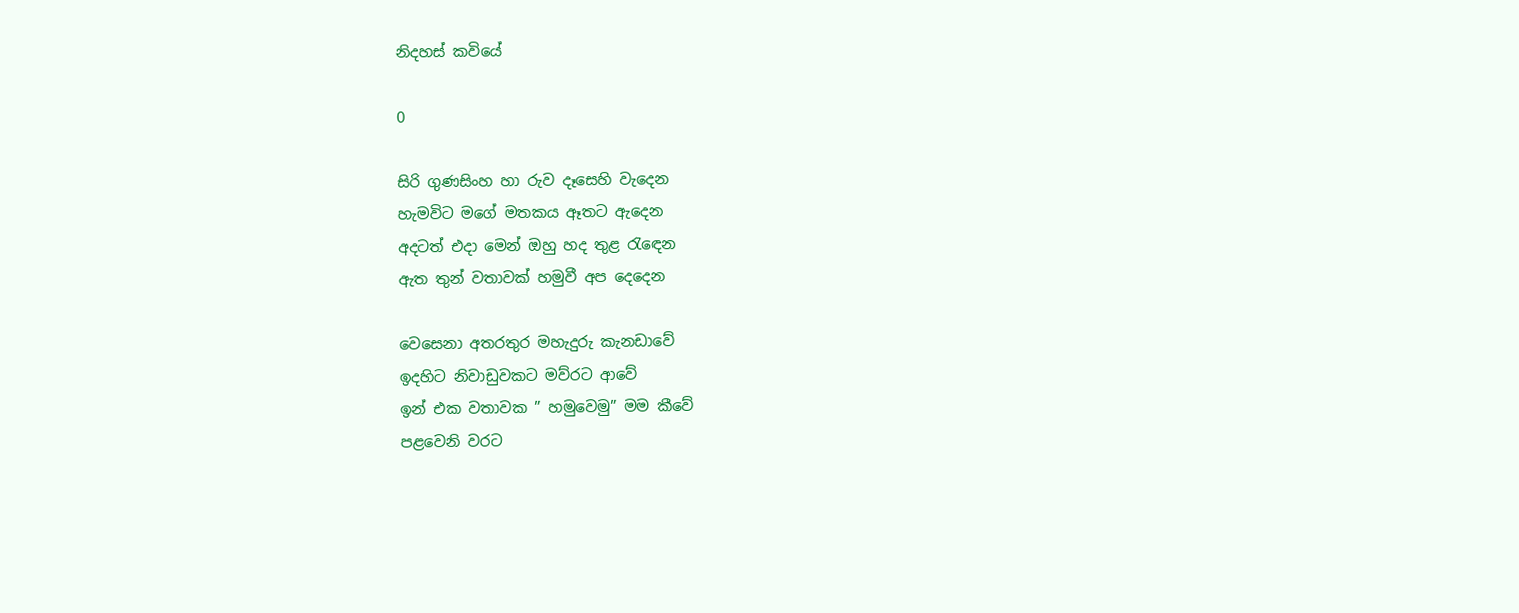නිදහස් කවියේ

0

සිරි ගුණසිංහ හා රුව දෑසෙහි වැදෙන
හැමවිට මගේ මතකය ඈතට ඇදෙන
අදටත් එදා මෙන් ඔහු හද තුළ රැඳෙන
ඇත තුන් වතාවක් හමුවී අප දෙදෙන

වෙසෙනා අතරතුර මහැදුරු කැනඩාවේ
ඉදහිට නිවාඩුවකට මව්රට ආවේ
ඉන් එක වතාවක ” හමුවෙමු” මම කීවේ
පළවෙනි වරට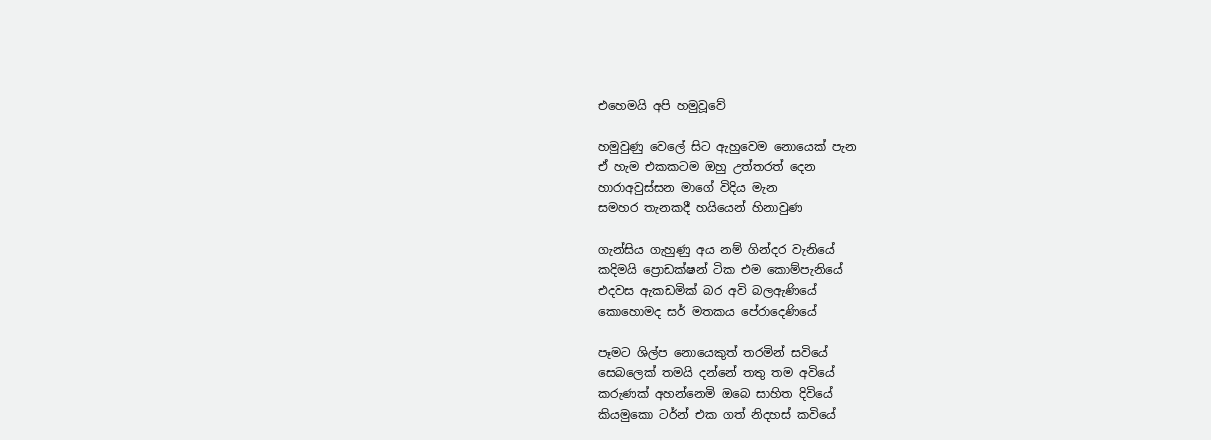එහෙමයි අපි හමුවූවේ

හමුවුණු වෙලේ සිට ඇහුවෙම නොයෙක් පැන
ඒ හැම එකකටම ඔහු උත්තරත් දෙන
හාරාඅවුස්සන මාගේ විදිය මැන
සමහර තැනකදී හයියෙන් හිනාවුණ

ගැන්සිය ගැහුණු අය නම් ගින්දර වැනියේ
කදිමයි ප්‍රොඩක්ෂන් ටික එම කොම්පැනියේ
එදවස ඇකඩමික් බර අවි බලඇණියේ
කොහොමද සර් මතකය පේරාදෙණියේ

පෑමට ශිල්ප නොයෙකුත් තරමින් සවියේ
සෙබලෙක් තමයි දන්නේ තතු තම අවියේ
කරුණක් අහන්නෙමි ඔබෙ සාහිත දිවියේ
කියමුකො ටර්න් එක ගත් නිදහස් කවියේ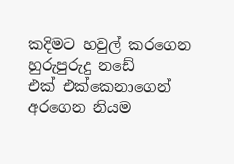කදිමට හවුල් කරගෙන හුරුපුරුදු නඩේ
එක් එක්කෙනාගෙන් අරගෙන නියම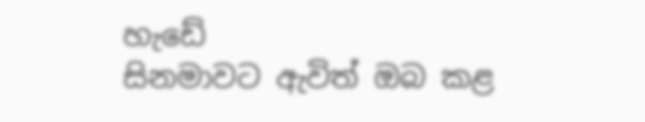හැඩේ
සිනමාවට ඇවිත් ඔබ කළ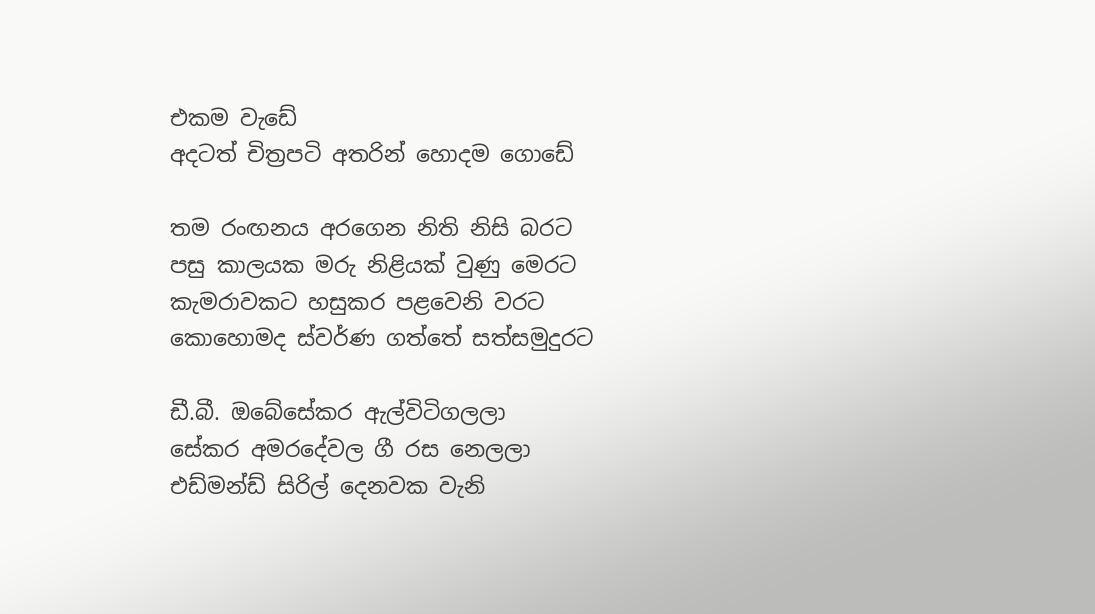එකම වැඩේ
අදටත් චිත්‍රපටි අතරින් හොදම ගොඩේ

තම රංඟනය අරගෙන නිති නිසි බරට
පසු කාලයක මරු නිළියක් වුණු මෙරට
කැමරාවකට හසුකර පළවෙනි වරට
කොහොමද ස්වර්ණ ගත්තේ සත්සමුදුරට

ඩී.බී. ඔබේසේකර ඇල්විටිගලලා
සේකර අමරදේවල ගී රස නෙලලා
එඩ්මන්ඩ් සිරිල් දෙනවක වැනි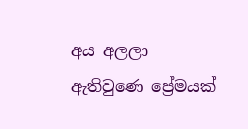අය අලලා
ඇතිවුණෙ ප්‍රේමයක්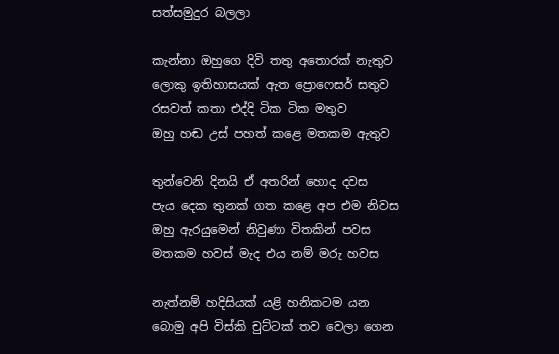සත්සමුදුර බලලා

කැන්නා ඔහුගෙ දිවි තතු අතොරක් නැතුව
ලොකු ඉතිහාසයක් ඇත ප්‍රොෆෙසර් සතුව
රසවත් කතා එද්දි ටික ටික මතුව
ඔහු හඬ උස් පහත් කළෙ මතකම ඇතුව

තුන්වෙනි දිනයි ඒ අතරින් හොද දවස
පැය දෙක තුනක් ගත කළෙ අප එම නිවස
ඔහු ඇරයුමෙන් නිවුණා විතකින් පවස
මතකම හවස් මැද එය නම් මරු හවස

නැත්නම් හදිසියක් යළි හනිකටම යන
බොමු අපි විස්කි චුට්ටක් තව වෙලා ගෙන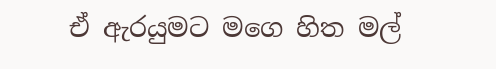ඒ ඇරයුමට මගෙ හිත මල්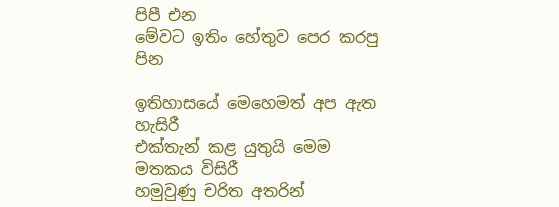පිපී එන
මේවට ඉතිං හේතුව පෙර කරපු පින

ඉතිහාසයේ මෙහෙමත් අප ඇත හැසිරී
එක්තැන් කළ යුතුයි මෙම මතකය විසිරී
හමුවුණු චරිත අතරින්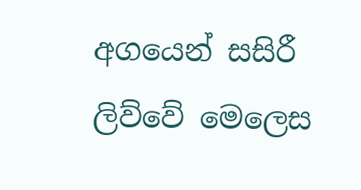අගයෙන් සසිරී
ලිව්වේ මෙලෙස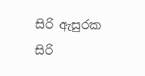සිරි ඇසුරක සිරි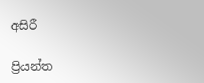අසිරී

ප්‍රියන්ත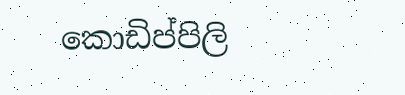කොඩිප්පිලි